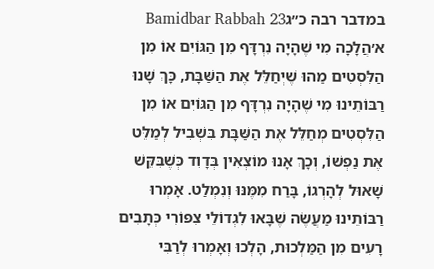במדבר רבה כ״גBamidbar Rabbah 23
א׳הֲלָכָה מִי שֶׁהָיָה נִרְדָּף מִן הַגּוֹיִם אוֹ מִן הַלִּסְטִים מַהוּ שֶׁיְחַלֵּל אֶת הַשַּׁבָּת, כָּךְ שָׁנוּ רַבּוֹתֵינוּ מִי שֶׁהָיָה נִרְדָּף מִן הַגּוֹיִם אוֹ מִן הַלִּסְטִים מְחַלֵּל אֶת הַשַּׁבָּת בִּשְׁבִיל לְמַלֵּט אֶת נַפְשׁוֹ, וְכָךְ אָנוּ מוֹצְאִין בְּדָוִד כְּשֶׁבִּקֵּשׁ שָׁאוּל לְהָרְגוֹ, בָּרַח מִמֶּנּוּ וְנִמְלַט. אָמְרוּ רַבּוֹתֵינוּ מַעֲשֶׂה שֶׁבָּאוּ לִגְדוֹלֵי צִפּוֹרִי כְּתָבִים רָעִים מִן הַמַּלְכוּת, הָלְכוּ וְאָמְרוּ לְרַבִּי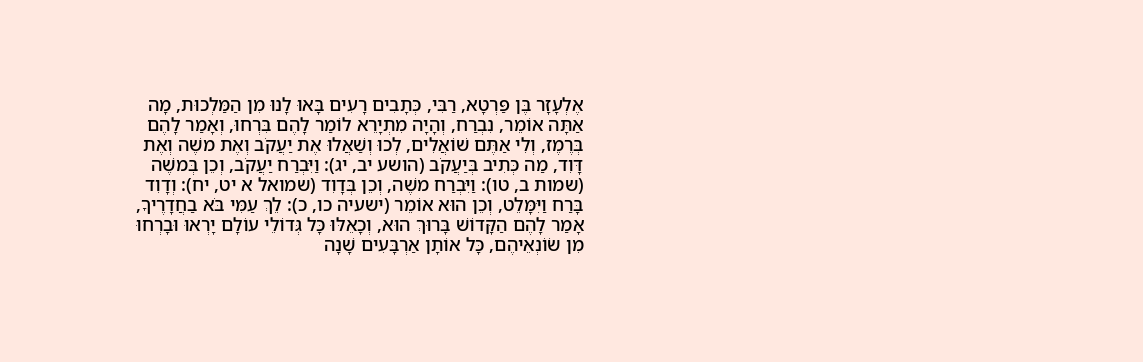אֶלְעָזָר בֶּן פַּרְטָא, רַבִּי, כְּתָבִים רָעִים בָּאוּ לָנוּ מִן הַמַּלְכוּת, מָה אַתָּה אוֹמֵר, נִבְרַח, וְהָיָה מִתְיָרֵא לוֹמַר לָהֶם בִּרְחוּ, וְאָמַר לָהֶם בְּרֶמֶז, וְלִי אַתֶּם שׁוֹאֲלִים, לְכוּ וְשַׁאֲלוּ אֶת יַעֲקֹב וְאֶת משֶׁה וְאֶת דָּוִד, מַה כְּתִיב בְּיַעֲקֹב (הושע יב, יג): וַיִּבְרַח יַעֲקֹב, וְכֵן בְּמשֶׁה (שמות ב, טו): וַיִּבְרַח משֶׁה, וְכֵן בְּדָוִד (שמואל א יט, יח): וְדָוִד בָּרַח וַיִּמָּלֵט, וְכֵן הוּא אוֹמֵר (ישעיה כו, כ): לֵךְ עַמִּי בֹּא בַחֲדָרֶיךָ, אָמַר לָהֶם הַקָּדוֹשׁ בָּרוּךְ הוּא, וְכָאֵלּוּ כָּל גְּדוֹלֵי עוֹלָם יָרְאוּ וּבָרְחוּ מִן שׂוֹנְאֵיהֶם, כָּל אוֹתָן אַרְבָּעִים שָׁנָה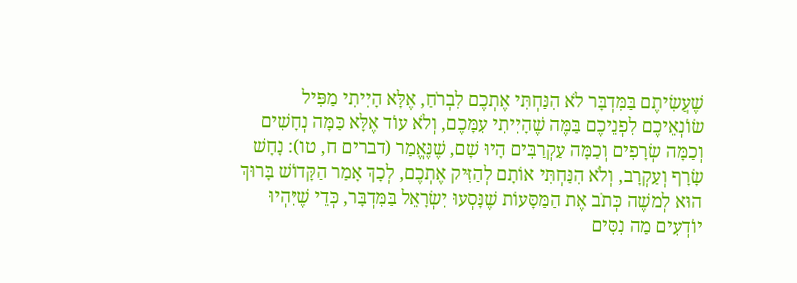שֶׁעֲשִׂיתֶם בַּמִּדְבָּר לֹא הִנַּחְתִּי אֶתְכֶם לִבְרֹחַ, אֶלָּא הָיִיתִי מַפִּיל שׂוֹנְאֵיכֶם לִפְנֵיכֶם בַּמֶּה שֶׁהָיִיתִי עִמָּכֶם, וְלֹא עוֹד אֶלָּא כַּמָּה נְחָשִׁים וְכַמָּה שְׂרָפִים וְכַמָּה עַקְרַבִּים הָיוּ שָׁם, שֶׁנֶּאֱמַר (דברים ח, טו): נָחָשׁ שָׂרָף וְעַקְרָב, וְלֹא הִנַּחְתִּי אוֹתָם לְהַזִּיק אֶתְכֶם, לְכָךְ אָמַר הַקָּדוֹשׁ בָּרוּךְ הוּא לְמשֶׁה כְּתֹב אֶת הַמַּסָּעוֹת שֶׁנָּסְעוּ יִשְׂרָאֵל בַּמִּדְבָּר, כְּדֵי שֶׁיִּהְיוּ יוֹדְעִים מַה נִסִּים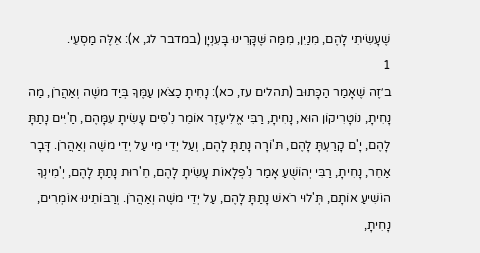שֶׁעָשִׂיתִי לָהֶם, מִנַיִן, מִמַּה שֶּׁקָּרִינוּ בָּעִנְיָן (במדבר לג, א): אֵלֶּה מַסְעֵי.
1
ב׳זֶה שֶׁאָמַר הַכָּתוּב (תהלים עז, כא): נָחִיתָ כַצֹּאן עַמֶּךָ בְּיַד משֶׁה וְאַהֲרֹן, מַה נָחִיתָ, נוֹטָרִיקוֹן הוּא, נָחִיתָ, רַבִּי אֱלִיעֶזֶר אוֹמֵר נִ'סִּים עָשִׂיתָ עִמָּהֶם, חַ'יִּים נָתַתָּ לָהֶם, יָ'ם קָרַעְתָּ לָהֶם, תּ'וֹרָה נָתַתָּ לָהֶם, וְעַל יְדֵי מִי עַל יְדֵי משֶׁה וְאַהֲרֹן. דָּבָר אַחֵר, נָחִיתָ, רַבִּי יְהוֹשֻׁעַ אָמַר נִ'פְלָאוֹת עָשִׂיתָ לָהֶם, חֵ'רוּת נָתַתָּ לָהֶם, יְ'מִינְךָ הוֹשִׁיעַ אוֹתָם, תְּ'לוּי רֹאשׁ נָתַתָּ לָהֶם, עַל יְדֵי משֶׁה וְאַהֲרֹן. וְרַבּוֹתֵינוּ אוֹמְרִים, נָחִיתָ,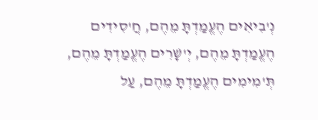נְ'בִיאִים הֶעֱמַדְתָּ מֵהֶם, חֲ'סִידִים הֶעֱמַדְתָּ מֵהֶם, יְ'שָׁרִים הֶעֱמַדְתָּ מֵהֶם, תְּ'מִימִים הֶעֱמַדְתָּ מֵהֶם, עַל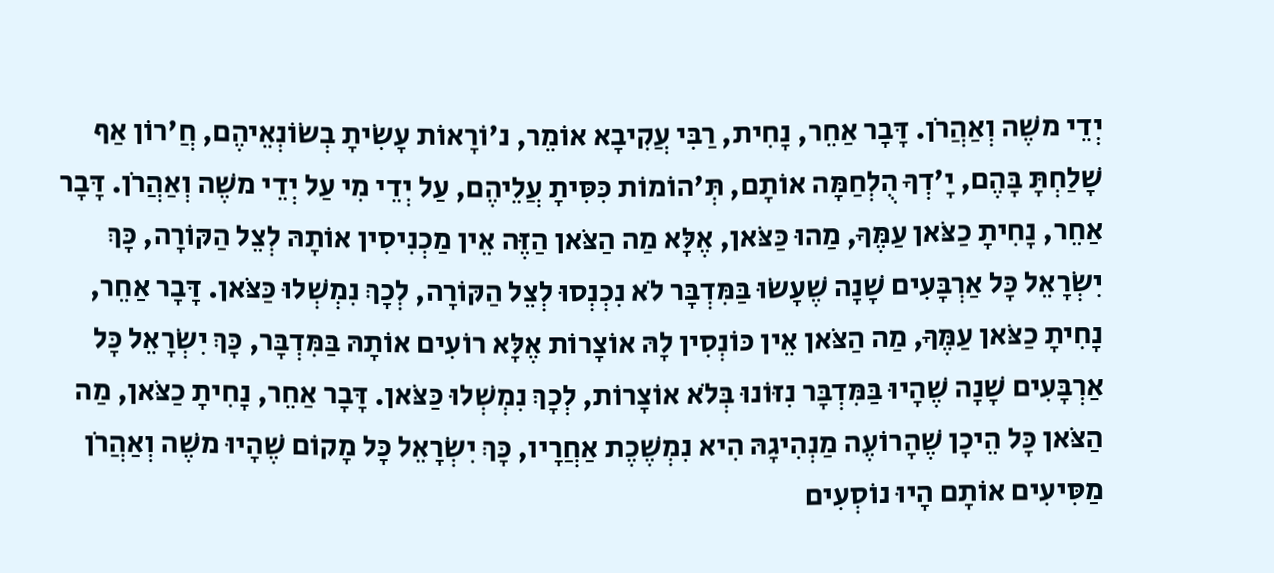יְדֵי משֶׁה וְאַהֲרֹן. דָּבָר אַחֵר, נָחִית, רַבִּי עֲקִיבָא אוֹמֵר, נ'וֹרָאוֹת עָשִׂיתָ בְשׂוֹנְאֵיהֶם, חֲ'רוֹן אַף שָׁלַחְתָּ בָּהֶם, יָ'דְךָ הֻלְחַמָּה אוֹתָם, תְּ'הוֹמוֹת כִּסִּיתָ עֲלֵיהֶם, עַל יְדֵי מִי עַל יְדֵי משֶׁה וְאַהֲרֹן. דָּבָר אַחֵר, נָחִיתָ כַצֹּאן עַמֶּךָ, מַהוּ כַּצֹּאן, אֶלָּא מַה הַצֹּאן הַזֶּה אֵין מַכְנִיסִין אוֹתָהּ לְצֵל הַקּוֹרָה, כָּךְ יִשְׂרָאֵל כָּל אַרְבָּעִים שָׁנָה שֶׁעָשׂוּ בַּמִּדְבָּר לֹא נִכְנְסוּ לְצֵל הַקּוֹרָה, לְכָךְ נִמְשְׁלוּ כַּצֹּאן. דָּבָר אַחֵר, נָחִיתָ כַצֹּאן עַמֶּךָ, מַה הַצֹּאן אֵין כּוֹנְסִין לָהּ אוֹצָרוֹת אֶלָּא רוֹעִים אוֹתָהּ בַּמִּדְבָּר, כָּךְ יִשְׂרָאֵל כָּל אַרְבָּעִים שָׁנָה שֶׁהָיוּ בַּמִּדְבָּר נִזּוֹנוּ בְּלֹא אוֹצָרוֹת, לְכָךְ נִמְשְׁלוּ כַּצֹּאן. דָּבָר אַחֵר, נָחִיתָ כַצֹּאן, מַה הַצֹּאן כָּל הֵיכָן שֶׁהָרוֹעֶה מַנְהִיגָהּ הִיא נִמְשֶׁכֶת אַחֲרָיו, כָּךְ יִשְׂרָאֵל כָּל מָקוֹם שֶׁהָיוּ משֶׁה וְאַהֲרֹן מַסִּיעִים אוֹתָם הָיוּ נוֹסְעִים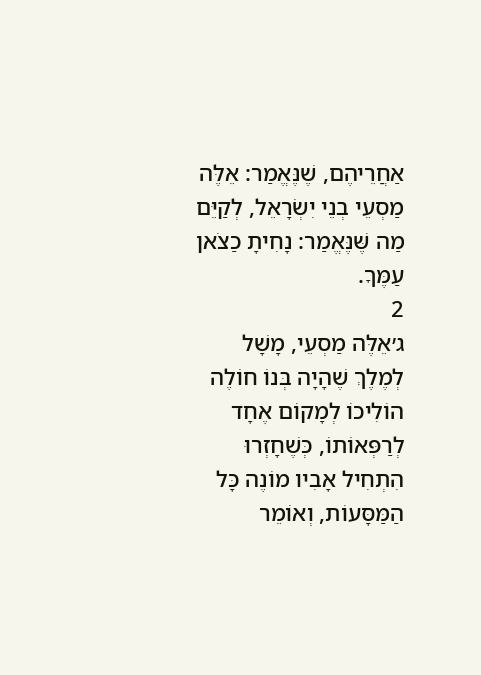אַחֲרֵיהֶם, שֶׁנֶּאֱמַר: אֵלֶּה מַסְעֵי בְנֵי יִשְׂרָאֵל, לְקַיֵּם מַה שֶּׁנֶּאֱמַר: נָחִיתָ כַצֹאן עַמֶּךָ.
2
ג׳אֵלֶּה מַסְעֵי, מָשָׁל לְמֶלֶךְ שֶׁהָיָה בְּנוֹ חוֹלֶה הוֹלִיכוֹ לְמָקוֹם אֶחָד לְרַפְּאוֹתוֹ, כְּשֶׁחָזְרוּ הִתְחִיל אָבִיו מוֹנֶה כָּל הַמַּסָּעוֹת, וְאוֹמֵר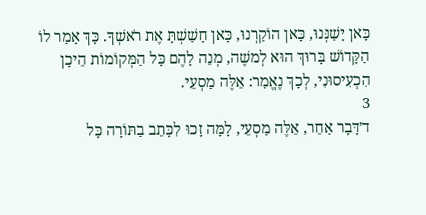כָּאן יָשַׁנְּנוּ, כָּאן הוֹקַרְנוּ, כָּאן חָשַׁשְׁתָּ אֶת רֹאשְׁךָ. כָּךְ אָמַר לוֹ הַקָּדוֹשׁ בָּרוּךְ הוּא לְמשֶׁה, מְנֵה לָהֶם כָּל הַמְּקוֹמוֹת הֵיכָן הִכְעִיסוּנִי, לְכָךְ נֶאֱמַר: אֵלֶּה מַסְעֵי.
3
ד׳דָּבָר אַחֵר, אֵלֶּה מַסְעֵי, לָמָּה זָכוּ לִכָּתֵב בַתּוֹרָה כָּל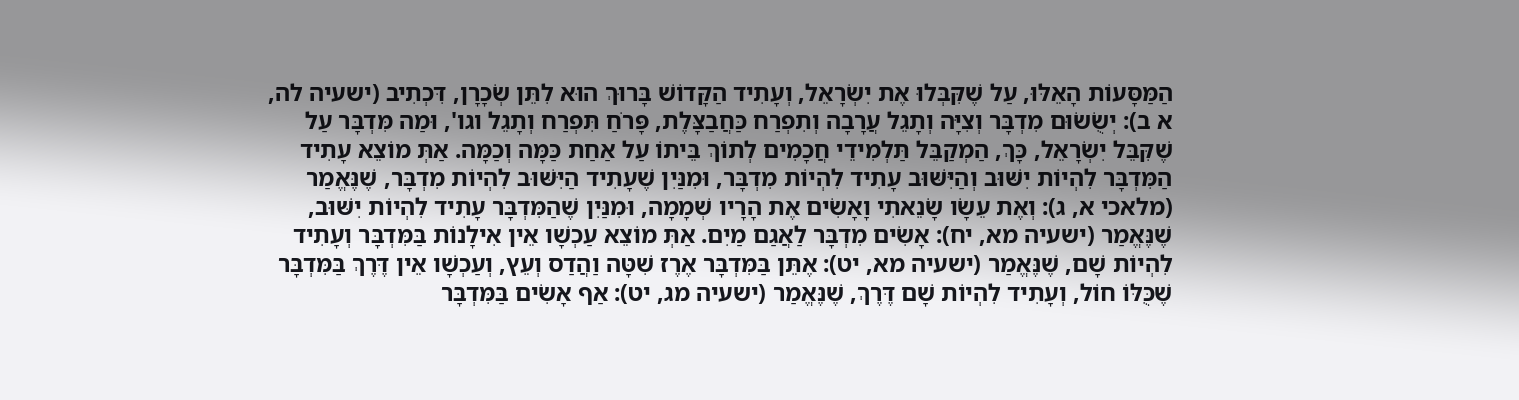הַמַּסָּעוֹת הָאֵלּוּ, עַל שֶׁקִּבְּלוּ אֶת יִשְׂרָאֵל, וְעָתִיד הַקָּדוֹשׁ בָּרוּךְ הוּא לִתֵּן שְׂכָרָן, דִּכְתִיב (ישעיה לה, א ב): יְשֻׂשׂוּם מִדְבָּר וְצִיָּה וְתָגֵל עֲרָבָה וְתִפְרַח כַּחֲבַצָּלֶת, פָּרֹחַ תִּפְרַח וְתָגֵל וגו', וּמַה מִּדְבָּר עַל שֶׁקִּבֵּל יִשְׂרָאֵל, כָּךְ, הַמְקַבֵּל תַּלְמִידֵי חֲכָמִים לְתוֹךְ בֵּיתוֹ עַל אַחַת כַּמָּה וְכַמָּה. אַתְּ מוֹצֵא עָתִיד הַמִּדְבָּר לִהְיוֹת יִשּׁוּב וְהַיִּשּׁוּב עָתִיד לִהְיוֹת מִדְבָּר, וּמִנַּיִן שֶׁעָתִיד הַיִּשּׁוּב לִהְיוֹת מִדְבָּר, שֶׁנֶּאֱמַר (מלאכי א, ג): וְאֶת עֵשָׂו שָׂנֵאתִי וָאָשִׂים אֶת הָרָיו שְׁמָמָה, וּמִנַּיִן שֶׁהַמִּדְבָּר עָתִיד לִהְיוֹת יִשּׁוּב, שֶׁנֶּאֱמַר (ישעיה מא, יח): אָשִׂים מִדְבָּר לַאֲגַם מַיִם. אַתְּ מוֹצֵא עַכְשָׁו אֵין אִילָנוֹת בַּמִּדְבָּר וְעָתִיד לִהְיוֹת שָׁם, שֶׁנֶּאֱמַר (ישעיה מא, יט): אֶתֵּן בַּמִּדְבָּר אֶרֶז שִׁטָּה וַהֲדַס וְעֵץ, וְעַכְשָׁו אֵין דֶּרֶךְ בַּמִּדְבָּר שֶׁכֻּלּוֹ חוֹל, וְעָתִיד לִהְיוֹת שָׁם דֶּרֶךְ, שֶׁנֶּאֱמַר (ישעיה מג, יט): אַף אָשִׂים בַּמִּדְבָּר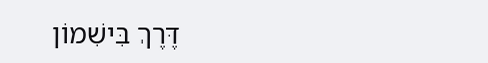דֶּרֶךְ בִּישִׁמוֹן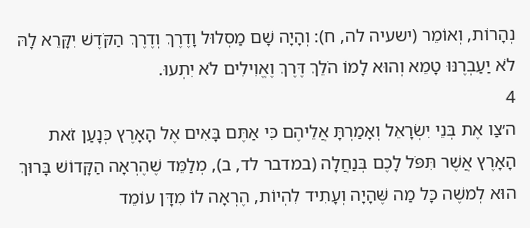נְהָרוֹת, וְאוֹמֵר (ישעיה לה, ח): וְהָיָה שָׁם מַסְלוּל וָדֶרֶךְ וְדֶרֶךְ הַקֹּדֶשׁ יִקָּרֵא לָהּ לֹא יַעַבְרֶנּוּ טָמֵא וְהוּא לָמוֹ הֹלֵךְ דֶּרֶךְ וֶאֱוִילִים לֹא יִתְעוּ.
4
ה׳צַו אֶת בְּנֵי יִשְׂרָאֵל וְאָמַרְתָּ אֲלֵיהֶם כִּי אַתֶּם בָּאִים אֶל הָאָרֶץ כְּנָעַן זֹאת הָאָרֶץ אֲשֶׁר תִּפֹּל לָכֶם בְּנַחֲלָה (במדבר לד, ב), מְלַמֵּד שֶׁהֶרְאָה הַקָּדוֹשׁ בָּרוּךְ הוּא לְמשֶׁה כָּל מַה שֶּׁהָיָה וְעָתִיד לִהְיוֹת, הֶרְאָה לוֹ מִדָּן עוֹמֵד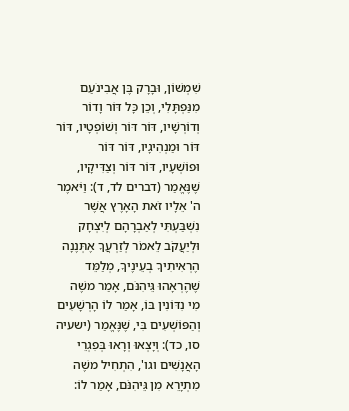שִׁמְשׁוֹן, וּבָרָק בֶּן אֲבִינֹעַם מִנַּפְתָּלִי, וְכֵן כָּל דּוֹר וָדוֹר וְדוֹרְשָׁיו, דּוֹר דּוֹר וְשׁוֹפְטָיו, דּוֹר דּוֹר וּמַנְהִיגָיו, דּוֹר דּוֹר וּפוֹשְׁעָיו, דּוֹר דּוֹר וְצַדִּיקָיו, שֶׁנֶּאֱמַר (דברים לד, ד): וַיֹּאמֶר ה' אֵלָיו זֹאת הָאָרֶץ אֲשֶׁר נִשְׁבַּעְתִּי לְאַבְרָהָם לְיִצְחָק וּלְיַעֲקֹב לֵאמֹר לְזַרְעֲךָ אֶתְּנֶנָה הֶרְאִיתִיךָ בְעֵינֶיךָ, מְלַמֵּד שֶׁהֶרְאָהוּ גֵּיהִנֹּם, אָמַר משֶׁה מִי נִדּוֹנִין בּוֹ, אָמַר לוֹ הָרְשָׁעִים וְהַפּוֹשְׁעִים בִּי, שֶׁנֶּאֱמַר (ישעיה סו, כד): וְיָצְאוּ וְרָאוּ בְּפִגְרֵי הָאֲנָשִׁים וגו', הִתְחִיל משֶׁה מִתְיָרֵא מִן גֵּיהִנֹּם, אָמַר לוֹ: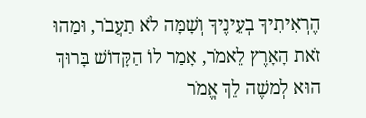הֶרְאִיתִיךָ בְעֵינֶיךָ וְשָׁמָּה לֹא תַעֲבֹר, וּמַהוּ זֹאת הָאָרֶץ לֵאמֹר, אָמַר לוֹ הַקָּדוֹשׁ בָּרוּךְ הוּא לְמשֶׁה לֵךְ אֱמֹר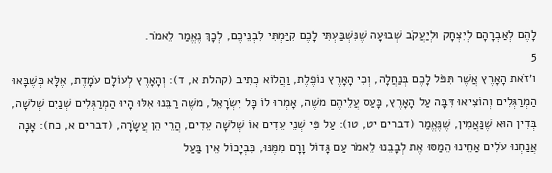לָהֶם לְאַבְרָהָם לְיִצְחָק וּלְיַעֲקֹב שְׁבוּעָה שֶׁנִּשְׁבַּעְתִּי לָכֶם קִיַּמְתִּי לִבְנֵיכֶם, לְכָךְ נֶאֱמַר לֵאמֹר.
5
ו׳זֹאת הָאָרֶץ אֲשֶׁר תִּפֹּל לָכֶם בְּנַחֲלָה, וְכִי הָאָרֶץ נוֹפֶלֶת, וַהֲלוֹא כְתִיב (קהלת א, ד): וְהָאָרֶץ לְעוֹלָם עֹמָדֶת, אֶלָּא כְּשֶׁבָּאוּ הַמְרַגְּלִים וְהוֹצִיאוּ דִּבָּה עַל הָאָרֶץ, כָּעַס עֲלֵיהֶם משֶׁה, אָמְרוּ לוֹ כָּל יִשְׂרָאֵל, משֶׁה רַבֵּנוּ אִלּוּ הָיוּ הַמְרַגְּלִים שְׁנַיִם שְׁלשָׁה, בְּדִין הוּא שֶׁנַּאֲמִין, שֶׁנֶּאֱמַר (דברים יט, טו): עַל פִּי שְׁנֵי עֵדִים אוֹ שְׁלשָׁה עֵדִים, הֲרֵי הֵן עֲשָׂרָה, (דברים א, כח): אָנָה אֲנַחְנוּ עֹלִים אַחֵינוּ הֵמַסּוּ אֶת לְבָבֵנוּ לֵאמֹר עַם גָּדוֹל וָרָם מִמֶּנּוּ, כִּבְיָכוֹל אֵין בַּעַל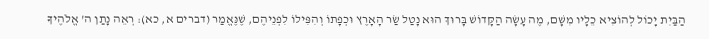הַבַּיִת יָכוֹל לְהוֹצִיא כֵלָיו מִשָּׁם, מֶה עָשָׂה הַקָּדוֹשׁ בָּרוּךְ הוּא נָטַל שַׂר הָאָרֶץ וּכְפָתוֹ וְהִפִּילוֹ לִפְנֵיהֶם, שֶׁנֶּאֱמַר (דברים א, כא): רְאֵה נָתַן ה' אֱלֹהֶיךָ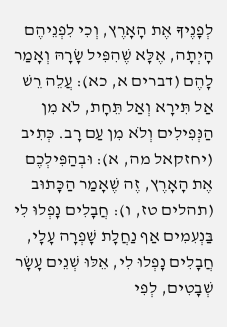לְפָנֶיךָ אֶת הָאָרֶץ, וְכִי לִפְנֵיהֶם הָיְתָה, אֶלָּא שֶׁהִפִּיל שָׂרָהּ וְאָמַר לָהֶם (דברים א, כא): עֲלֵה רֵשׁ אַל תִּירָא וְאַל תֵּחָת, לֹא מִן הַנְּפִילִים וְלֹא מִן עַם רָב. כְּתִיב (יחזקאל מה, א): וּבְהַפִּילְכֶם אֶת הָאָרֶץ, זֶה שֶׁאָמַר הַכָּתוּב (תהלים טז, ו): חֲבָלִים נָפְלוּ לִי בַּנְעִמִים אַף נַחֲלָת שָׁפְרָה עָלָי, חֲבָלִים נָפְלוּ לִי, אֵלּוּ שְׁנֵים עָשָׂר שְׁבָטִים, לְפִי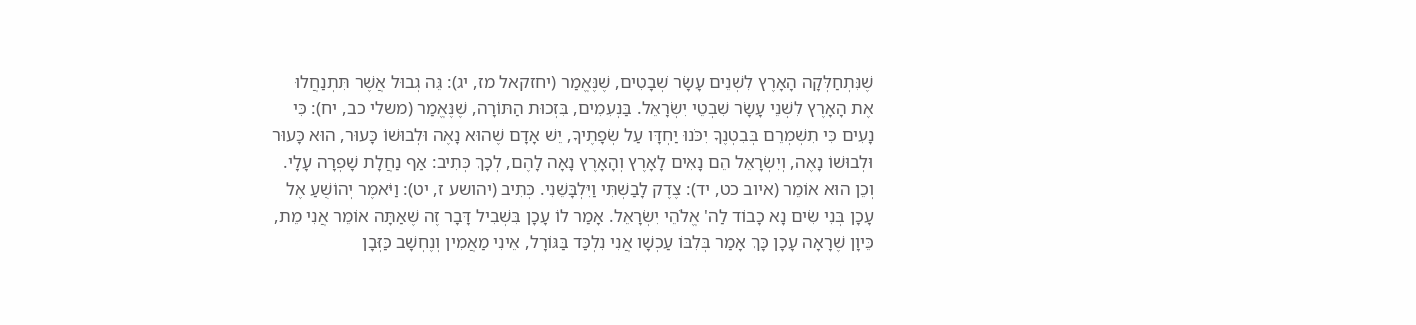שֶׁנִּתְחַלְּקָה הָאָרֶץ לִשְׁנֵים עָשָׂר שְׁבָטִים, שֶׁנֶּאֱמַר (יחזקאל מז, יג): גֵּה גְבוּל אֲשֶׁר תִּתְנַחֲלוּ אֶת הָאָרֶץ לִשְׁנֵי עָשָׂר שִׁבְטֵי יִשְׂרָאֵל. בַּנְעִמִים, בִּזְכוּת הַתּוֹרָה, שֶׁנֶּאֱמַר (משלי כב, יח): כִּי נָעִים כִּי תִשְׁמְרֵם בְּבִטְנֶךָ יִכֹּנוּ יַחְדָּו עַל שְׂפָתֶיךָ, יֵשׁ אָדָם שֶׁהוּא נָאֶה וּלְבוּשׁוֹ כָּעוּר, הוּא כָּעוּר וּלְבוּשׁוֹ נָאֶה, וְיִשְׂרָאֵל הֵם נָאִים לָאָרֶץ וְהָאָרֶץ נָאָה לָהֶם, לְכָךְ כְּתִיב: אַף נַחֲלָת שָׁפְרָה עָלָי. וְכֵן הוּא אוֹמֵר (איוב כט, יד): צֶדֶק לָבַשְׁתִּי וַיִּלְבָּשֵׁנִי. כְּתִיב (יהושע ז, יט): וַיֹּאמֶר יְהוֹשֻׁעַ אֶל עָכָן בְּנִי שִׂים נָא כָבוֹד לַה' אֱלֹהֵי יִשְׂרָאֵל. אָמַר לוֹ עָכָן בִּשְׁבִיל דָּבָר זֶה שֶׁאַתָּה אוֹמֵר אֲנִי מֵת, כֵּיוָן שֶׁרָאָה עָכָן כָּךְ אָמַר בְּלִבּוֹ עַכְשָׁו אֲנִי נִלְכַּד בַּגּוֹרָל, אֵינִי מַאֲמִין וְנֶחְשָׁב כַּזְּבָן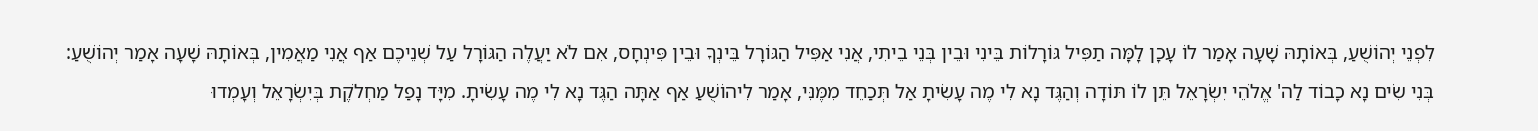לִפְנֵי יְהוֹשֻׁעַ, בְּאוֹתָהּ שָׁעָה אָמַר לוֹ עָכָן לָמָּה תַפִּיל גּוֹרָלוֹת בֵּינִי וּבֵין בְּנֵי בֵיתִי, אֲנִי אַפִּיל הַגּוֹרָל בֵּינְךָ וּבֵין פִּינְחָס, אִם לֹא יַעֲלֶה הַגּוֹרָל עַל שְׁנֵיכֶם אַף אֲנִי מַאֲמִין, בְּאוֹתָהּ שָׁעָה אָמַר יְהוֹשֻׁעַ: בְּנִי שִׂים נָא כָבוֹד לַה' אֱלֹהֵי יִשְׂרָאֵל תֵּן לוֹ תּוֹדָה וְהַגֶּד נָא לִי מֶה עָשִׂיתָ אַל תְּכַחֵד מִמֶּנִּי, אָמַר לִיהוֹשֻׁעַ אַף אַתָּה הַגֶּד נָא לִי מֶה עָשִׂיתָ. מִיָּד נָפַל מַחְלֹקֶת בְּיִשְׂרָאֵל וְעָמְדוּ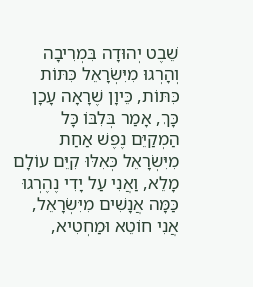שֵׁבֶט יְהוּדָה בִּמְרִיבָה וְהָרְגוּ מִיִּשְׂרָאֵל כִּתּוֹת כִּתּוֹת, כֵּיוָן שֶׁרָאָה עָכָן כָּךְ, אָמַר בְּלִבּוֹ כָּל הַמְקַיֵּם נֶפֶשׁ אַחַת מִיִּשְׂרָאֵל כְּאִלּוּ קִיֵּם עוֹלָם מָלֵא, וַאֲנִי עַל יָדִי נֶהֶרְגוּ כַּמָּה אֲנָשִׁים מִיִּשְׂרָאֵל, אֲנִי חוֹטֵא וּמַחְטִיא,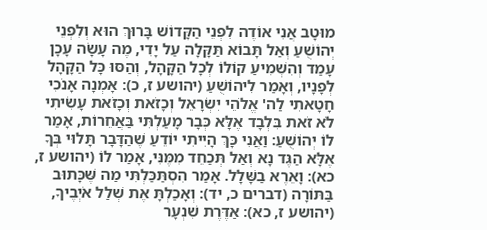מוּטָב אֲנִי אוֹדֶה לִפְנֵי הַקָּדוֹשׁ בָּרוּךְ הוּא וְלִפְנֵי יְהוֹשֻׁעַ וְאַל תָּבוֹא תַּקָּלָה עַל יָדִי, מֶה עָשָׂה עָכָן עָמַד וְהִשְׁמִיעַ קוֹלוֹ לְכָל הַקָּהָל, וְהַסּוּ כָּל הַקָּהָל לְפָנָיו, וְאָמַר לִיהוֹשֻׁעַ (יהושע ז, כ): אָמְנָה אָנֹכִי חָטָאתִי לַה' אֱלֹהֵי יִשְׂרָאֵל וְכָזֹאת וְכָזֹאת עָשִׂיתִי לֹא זֹאת בִּלְבָד אֶלָּא כְּבָר מָעַלְתִּי בַּאֲחֵרוֹת, אָמַר לוֹ יְהוֹשֻׁעַ: וַאֲנִי כָּךְ הָיִיתִי יוֹדֵעַ שֶׁהַדָּבָר תָּלוּי בְּךָ אֶלָּא הַגֶּד נָא וְאַל תְּכַחֵד מִמֶּנִּי, אָמַר לוֹ (יהושע ז, כא): וָאֵרֶא בַשָּׁלָל. אָמַר הִסְתַּכַּלְתִּי מַה שֶּׁכָּתוּב בַּתּוֹרָה (דברים כ, יד): וְאָכַלְתָּ אֶת שְׁלַל אֹיְבֶיךָ, (יהושע ז, כא): אַדֶּרֶת שִׁנְעָר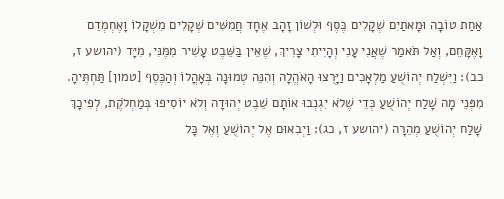אַחַת טוֹבָה וּמָאתַיִם שְׁקָלִים כֶּסֶף וּלְשׁוֹן זָהָב אֶחָד חֲמִשִּׁים שְׁקָלִים מִשְׁקָלוֹ וָאֶחְמְדֵם וָאֶקָּחֵם, וְאַל תֹּאמַר שֶׁאֲנִי עָנִי וְהָיִיתִי צָרִיךְ, שֶׁאֵין בַּשֵּׁבֶט עָשִׁיר מִמֶּנִּי, מִיָּד (יהושע ז, כב): וַיִּשְׁלַח יְהוֹשֻׁעַ מַלְאָכִים וַיָּרֻצוּ הָאֹהֱלָה וְהִנֵּה טְמוּנָה בְּאָהֳלוֹ וְהַכֶּסֶף [טמון] תַּחְתֶּיהָ. מִפְּנֵי מָה שָׁלַח יְהוֹשֻׁעַ כְּדֵי שֶׁלֹא יִגְנְבוּ אוֹתָם שֵׁבֶט יְהוּדָה וְלֹא יוֹסִיפוּ בְּמַחְלֹקֶת, לְפִיכָךְ שָׁלַח יְהוֹשֻׁעַ מְהֵרָה (יהושע ז, כג): וַיְבִאוּם אֶל יְהוֹשֻׁעַ וְאֶל כָּל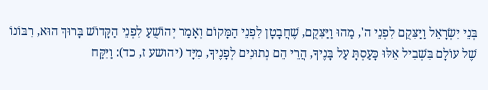בְּנֵי יִשְׂרָאֵל וַיַּצִּקֻם לִפְנֵי ה', מַהוּ וַיַּצִּקֻם, שֶׁחֲבָטָן לִפְנֵי הַמָּקוֹם וְאָמַר יְהוֹשֻׁעַ לִפְנֵי הַקָּדוֹשׁ בָּרוּךְ הוּא, רִבּוֹנוֹ שֶׁל עוֹלָם בִּשְׁבִיל אֵלּוּ כָּעַסְתָּ עַל בָּנֶיךָ, הֲרֵי הֵם נְתוּנִים לְפָנֶיךָ, מִיָּד (יהושע ז, כד): וַיִּקַּח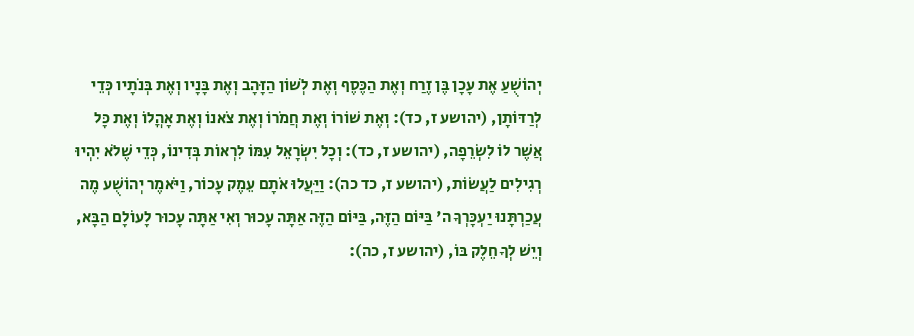יְהוֹשֻׁעַ אֶת עָכָן בֶּן זֶרַח וְאֶת הַכֶּסֶף וְאֶת לְשׁוֹן הַזָּהָב וְאֶת בָּנָיו וְאֶת בְּנֹתָיו כְּדֵי לְרַדּוֹתָן, (יהושע ז, כד): וְאֶת שׁוֹרוֹ וְאֶת חֲמֹרוֹ וְאֶת צֹאנוֹ וְאֶת אָהֳלוֹ וְאֶת כָּל אֲשֶׁר לוֹ לִשְׂרֵפָה, (יהושע ז, כד): וְכָל יִשְׂרָאֵל עִמּוֹ לִרְאוֹת בְּדִינוֹ, כְּדֵי שֶׁלֹא יִהְיוּ רְגִילִים לַעֲשׂוֹת, (יהושע ז, כד כה): וַיַּעֲלוּ אֹתָם עֵמֶק עָכוֹר, וַיֹּאמֶר יְהוֹשֻׁע מֶה עֲכַרְתָּנוּ יַעְכָּרְךָ ה' בַּיּוֹם הַזֶּה, בַּיּוֹם הַזֶּה אַתָּה עָכוּר וְאִי אַתָּה עָכוּר לָעוֹלָם הַבָּא, וְיֵשׁ לְךָ חֵלֶק בּוֹ, (יהושע ז, כה):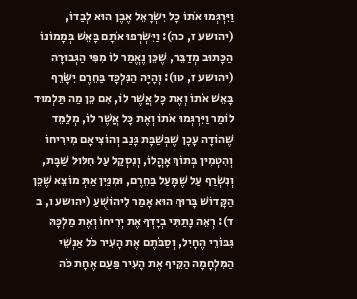וַיִּרְגְּמוּ אֹתוֹ כָל יִשְׂרָאֵל אֶבֶן הוּא לְבַדוֹ, (יהושע ז, כה): וַיִּשְׂרְפוּ אֹתָם בָּאֵשׁ בְּמָמוֹנוֹ הַכָּתוּב מְדַבֵּר, שֶׁכֵּן נֶאֱמַר לוֹ מִפִּי הַגְּבוּרָה (יהושע ז, טו): וְהָיָה הַנִּלְכָּד בַּחֵרֶם יִשָֹּׂרֵף בָּאֵשׁ אֹתוֹ וְאֶת כָּל אֲשֶׁר לוֹ, אִם כֵּן מַה תַּלְמוּד לוֹמַר וַיִּרְגְּמוּ אֹתוֹ וְאֶת כָּל אֲשֶׁר לוֹ, מְלַמֵּד שֶׁהוֹדָה עָכָן שֶׁבְּשַׁבָּת גָּנַב וְהוֹצִיאָם מִירִיחוֹ וְהִטְמִין בְּתוֹךְ אָהֳלוֹ, וְנִסְקַל עַל חִלּוּל שַׁבָּת, וְנִשְׂרַף עַל שֶׁמָּעַל בַּחֵרֶם, וּמִנַּיִן אַתְּ מוֹצֵא שֶׁכֵּן הַקָּדוֹשׁ בָּרוּךְ הוּא אָמַר לִיהוֹשֻׁעַ (יהושע ו, ב ד): רְאֵה נָתַתִּי בְיָדְךָ אֶת יְרִיחוֹ וְאֶת מַלְכָּהּ גִּבּוֹרֵי הֶחָיִל, וְסַבֹּתֶם אֶת הָעִיר כֹּל אַנְשֵׁי הַמִּלְחָמָה הַקֵּיף אֶת הָעִיר פַּעַם אֶחָת כֹּה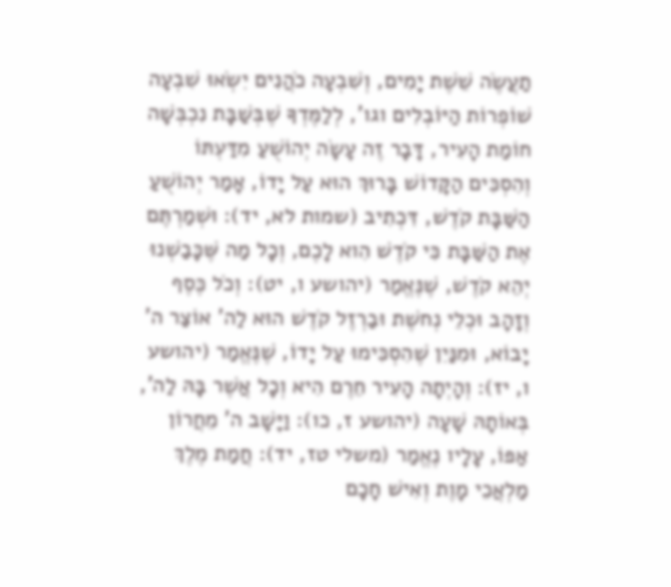תַעֲשֶׂה שֵׁשֶׁת יָמִים, וְשִׁבְעָה כֹהֲנִים יִשְׂאוּ שִׁבְעָה שׁוֹפְרוֹת הַיּוֹבְלִים וגו', לְלַמֶּדְךָ שֶׁבְּשַׁבָּת נִכְבְּשָׁה חוֹמַת הָעִיר, דָּבָר זֶה עָשָׂה יְהוֹשֻׁעַ מִדַּעְתּוֹ וְהִסְכִּים הַקָּדוֹשׁ בָּרוּךְ הוּא עַל יָדוֹ, אָמַר יְהוֹשֻׁעַ הַשַּׁבָּת קֹדֶשׁ, דִּכְתִיב (שמות לא, יד): וּשְׁמַרְתֶּם אֶת הַשַּׁבָּת כִּי קֹדֶשׁ הִוא לָכֶם, וְכָל מַה שֶּׁכָּבַשְׁנוּ יְהֵא קֹדֶשׁ, שֶׁנֶּאֱמַר (יהושע ו, יט): וְכֹל כֶּסֶף וְזָהָב וּכְלֵי נְחשֶׁת וּבַרְזֶל קֹדֶשׁ הוּא לַה' אוֹצַר ה' יָבוֹא, וּמִנַּיִן שֶׁהִסְכִּימוּ עַל יָדוֹ, שֶׁנֶּאֱמַר (יהושע ו, יז): וְהָיְתָה הָעִיר חֵרֶם הִיא וְכָל אֲשֶׁר בָּהּ לַה', בְּאוֹתָהּ שָׁעָה (יהושע ז, כו): וַיָּשָׁב ה' מֵחֲרוֹן אַפּוֹ, עָלָיו נֶאֱמַר (משלי טז, יד): חֲמַת מֶלֶךְ מַלְאֲכֵי מָוֶת וְאִישׁ חָכָם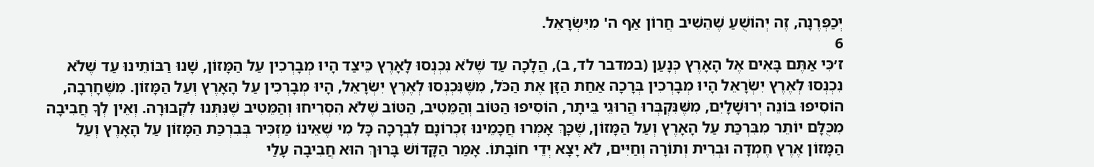יְכַפְּרֶנָה, זֶה יְהוֹשֻׁעַ שֶׁהֵשִׁיב חֲרוֹן אַף ה' מִיִּשְׂרָאֵל.
6
ז׳כִּי אַתֶּם בָּאִים אֶל הָאָרֶץ כְּנָעַן (במדבר לד, ב), הֲלָכָה עַד שֶׁלֹא נִכְנְסוּ לָאָרֶץ כֵּיצַד הָיוּ מְבָרְכִין עַל הַמָּזוֹן, שָׁנוּ רַבּוֹתֵינוּ עַד שֶׁלֹא נִכְנְסוּ לְאֶרֶץ יִשְׂרָאֵל הָיוּ מְבָרְכִין בְּרָכָה אַחַת הַזָּן אֶת הַכֹּל, מִשֶּׁנִּכְנְסוּ לְאֶרֶץ יִשְׂרָאֵל, הָיוּ מְבָרְכִין עַל הָאָרֶץ וְעַל הַמָּזוֹן. מִשֶּׁחָרְבָה, הוֹסִיפוּ בּוֹנֵה יְרוּשָׁלָיִם, מִשֶּׁנִּקְבְּרוּ הֲרוּגֵי בֵּיתָר, הוֹסִיפוּ הַטּוֹב וְהַמֵּטִיב, הַטּוֹב שֶׁלֹא הִסְרִיחוּ וְהַמֵּטִיב שֶׁנִּתְּנוּ לִקְבוּרָה. וְאֵין לְךָ חֲבִיבָה מִכֻּלָּם יוֹתֵר מִבִּרְכַּת עַל הָאָרֶץ וְעַל הַמָּזוֹן, שֶׁכָּךְ אָמְרוּ חֲכָמֵינוּ זִכְרוֹנָם לִבְרָכָה כָּל מִי שֶׁאֵינוֹ מַזְכִּיר בְּבִרְכַּת הַמָּזוֹן עַל הָאָרֶץ וְעַל הַמָּזוֹן אֶרֶץ חֶמְדָה וּבְרִית וְתוֹרָה וְחַיִּים, לֹא יָצָא יְדֵי חוֹבָתוֹ. אָמַר הַקָּדוֹשׁ בָּרוּךְ הוּא חֲבִיבָה עָלַי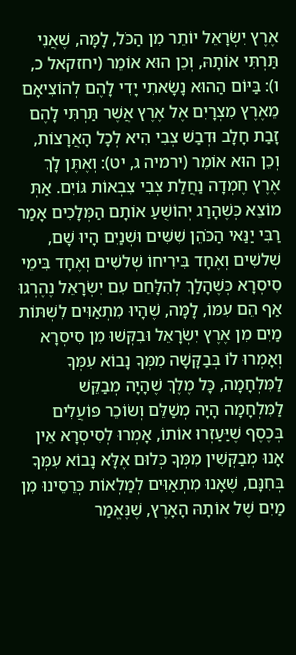אֶרֶץ יִשְׂרָאֵל יוֹתֵר מִן הַכֹּל, לָמָּה, שֶׁאֲנִי תַּרְתִּי אוֹתָהּ, וְכֵן הוּא אוֹמֵר (יחזקאל כ, ו): בַּיּוֹם הַהוּא נָשָׂאתִי יָדִי לָהֶם לְהוֹצִיאָם מֵאֶרֶץ מִצְרָיִם אֶל אֶרֶץ אֲשֶׁר תַּרְתִּי לָהֶם זָבַת חָלָב וּדְבַשׁ צְבִי הִיא לְכָל הָאֲרָצוֹת, וְכֵן הוּא אוֹמֵר (ירמיה ג, יט): וְאֶתֶּן לָךְ אֶרֶץ חֶמְדָה נַחֲלַת צְבִי צִבְאוֹת גּוֹיִם. אַתְּ מוֹצֵא כְּשֶׁהָרַג יְהוֹשֻׁעַ אוֹתָם הַמְּלָכִים אָמַר רַבִּי יַנַּאי הַכֹּהֵן שִׁשִּׁים וּשְׁנַיִם הָיוּ שָׁם, שְׁלשִׁים וְאֶחָד בִּירִיחוֹ שְׁלשִׁים וְאֶחָד בִּימֵי סִיסְרָא כְּשֶׁהָלַךְ לְהִלָּחֵם עִם יִשְׂרָאֵל נֶהֶרְגוּ אַף הֵם עִמּוֹ, לָמָּה, שֶׁהָיוּ מִתְאַוִּים לִשְׁתּוֹת מַיִם מִן אֶרֶץ יִשְׂרָאֵל וּבִקְּשׁוּ מִן סִיסְרָא וְאָמְרוּ לוֹ בְּבַקָּשָׁה מִמְּךָ נָבוֹא עִמְּךָ לַמִּלְחָמָה, כָּל מֶלֶךְ שֶׁהָיָה מְבַקֵּשׁ לַמִּלְחָמָה הָיָה מְשַׁלֵּם וְשׂוֹכֵר פּוֹעֲלִים בְּכֶסֶף שֶׁיַּעַזְרוּ אוֹתוֹ, אָמְרוּ לְסִיסְרָא אֵין אָנוּ מְבַקְּשִׁין מִמְּךָ כְּלוּם אֶלָּא נָבוֹא עִמְּךָ בְּחִנָּם, שֶׁאָנוּ מִתְאַוִּים לְמַלְאוֹת כְּרֵסֵינוּ מִן מַיִם שֶׁל אוֹתָהּ הָאָרֶץ, שֶׁנֶּאֱמַר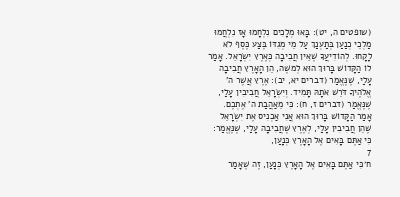(שופטים ה, יט): בָּאוּ מְלָכִים נִלְחָמוּ אָז נִלְחֲמוּ מַלְכֵי כְנַעַן בְּתַעְנַךְ עַל מֵי מְגִדּוֹ בֶּצַע כֶּסֶף לֹא לָקָחוּ. לְהוֹדִיעֲךָ שֶׁאֵין חֲבִיבָה כְּאֶרֶץ יִשְׂרָאֵל. אָמַר לוֹ הַקָּדוֹשׁ בָּרוּךְ הוּא לְמשֶׁה, הֵן הָאָרֶץ חֲבִיבָה עָלַי, שֶׁנֶּאֱמַר (דברים יא, יב): אֶרֶץ אֲשֶׁר ה' אֱלֹהֶיךָ דֹּרֵשׁ אֹתָהּ תָּמִיד. וְיִשְׂרָאֵל חֲבִיבִין עָלַי, שֶׁנֶּאֱמַר (דברים ז, ח): כִּי מֵאַהֲבַת ה' אֶתְכֶם. אָמַר הַקָּדוֹשׁ בָּרוּךְ הוּא אֲנִי אַכְנִיס אֶת יִשְׂרָאֵל שֶׁהֵן חֲבִיבִין עָלַי, לְאֶרֶץ שֶׁחֲבִיבָה עָלַי, שֶׁנֶּאֱמַר: כִּי אַתֶּם בָּאִים אֶל הָאָרֶץ כְּנָעַן,
7
ח׳כִּי אַתֶּם בָּאִים אֶל הָאָרֶץ כְּנָעַן, זֶה שֶׁאָמַר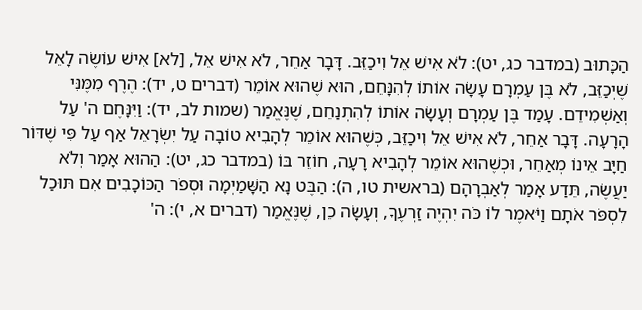הַכָּתוּב (במדבר כג, יט): לֹא אִישׁ אֵל וִיכַזֵּב. דָּבָר אַחֵר, לֹא אִישׁ אֵל, [לא] אִישׁ עוֹשֶׂה לָאֵל שֶׁיְכַזֵּב, לֹא בֶּן עַמְרָם עָשָׂה אוֹתוֹ לְהִנָּחֵם, הוּא שֶׁהוּא אוֹמֵר (דברים ט, יד): הֶרֶף מִמֶּנִּי וְאַשְׁמִידֵם. עָמַד בֶּן עַמְרָם וְעָשָׂה אוֹתוֹ לְהִתְנַחֵם, שֶׁנֶּאֱמַר (שמות לב, יד): וַיִּנָּחֶם ה' עַל הָרָעָה. דָּבָר אַחֵר, לֹא אִישׁ אֵל וִיכַזֵּב, כְּשֶׁהוּא אוֹמֵר לְהָבִיא טוֹבָה עַל יִשְׂרָאֵל אַף עַל פִּי שֶׁדּוֹר חַיָּב אֵינוֹ מְאַחֵר, וּכְשֶׁהוּא אוֹמֵר לְהָבִיא רָעָה, חוֹזֵר בּוֹ (במדבר כג, יט): הַהוּא אָמַר וְלֹא יַעֲשֶׂה, תֵּדַע אָמַר לְאַבְרָהָם (בראשית טו, ה): הַבֶּט נָא הַשָּׁמַיְמָה וּסְפֹר הַכּוֹכָבִים אִם תּוּכַל לִסְפֹּר אֹתָם וַיֹּאמֶר לוֹ כֹּה יִהְיֶה זַרְעֶךָ, וְעָשָׂה כֵן, שֶׁנֶּאֱמַר (דברים א, י): ה'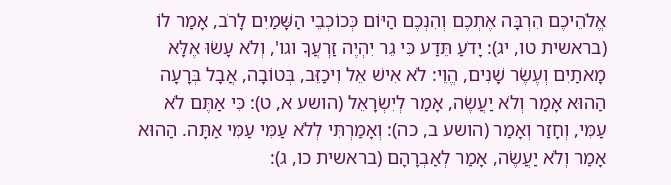אֱלֹהֵיכֶם הִרְבָּה אֶתְכֶם וְהִנְכֶם הַיּוֹם כְּכוֹכְבֵי הַשָּׁמַיִם לָרֹב, אָמַר לוֹ (בראשית טו, יג): יָדֹעַ תֵּדַע כִּי גֵר יִהְיֶה זַרְעֲךָ וגו', וְלֹא עָשׂוּ אֶלָּא מָאתַיִם וְעֶשֶׂר שָׁנִים, הֱוֵי: לֹא אִישׁ אֵל וִיכַזֵּב, בְּטוֹבָה, אֲבָל בְּרָעָה הַהוּא אָמַר וְלֹא יַעֲשֶׂה, אָמַר לְיִשְׂרָאֵל (הושע א, ט): כִּי אַתֶּם לֹא עַמִּי, וְחָזַר וְאָמַר (הושע ב, כה): וְאָמַרְתִּי לְלֹא עַמִּי עַמִּי אַתָּה. הַהוּא אָמַר וְלֹא יַעֲשֶׂה, אָמַר לְאַבְרָהָם (בראשית כו, ג):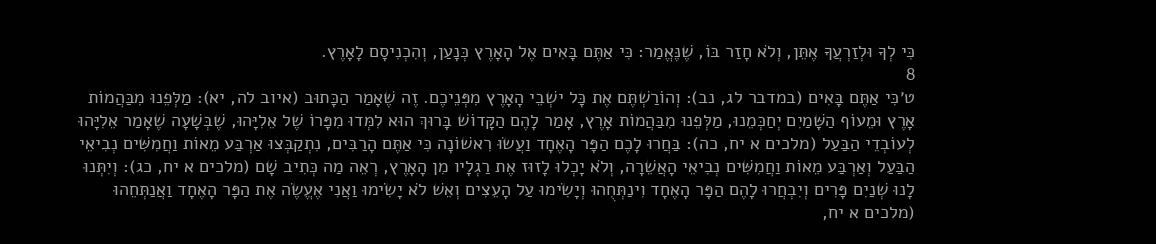כִּי לְךָ וּלְזַרְעֲךָ אֶתֵּן, וְלֹא חָזַר בּוֹ, שֶׁנֶּאֱמַר: כִּי אַתֶּם בָּאִים אֶל הָאָרֶץ כְּנָעַן, וְהִכְנִיסָם לָאָרֶץ.
8
ט׳כִּי אַתֶּם בָּאִים (במדבר לג, נב): וְהוֹרַשְׁתֶּם אֶת כָּל ישְׁבֵי הָאָרֶץ מִפְּנֵיכֶם. זֶה שֶׁאָמַר הַכָּתוּב (איוב לה, יא): מַלְּפֵנוּ מִבַּהֲמוֹת אָרֶץ וּמֵעוֹף הַשָּׁמַיִם יְחַכְּמֵנוּ, מַלְּפֵנוּ מִבַּהֲמוֹת אָרֶץ, אָמַר לָהֶם הַקָּדוֹשׁ בָּרוּךְ הוּא לִמְּדוּ מִפָּרוֹ שֶׁל אֵלִיָּהוּ, שֶׁבְּשָׁעָה שֶׁאָמַר אֵלִיָּהוּ לְעוֹבְדֵי הַבַּעַל (מלכים א יח, כה): בַּחֲרוּ לָכֶם הַפָּר הָאֶחָד וַעֲשׂוּ רִאשׁוֹנָה כִּי אַתֶּם הָרַבִּים, נִתְקַבְּצוּ אַרְבַּע מֵאוֹת וַחֲמִשִּׁים נְבִיאֵי הַבַּעַל וְאַרְבַּע מֵאוֹת וַחֲמִשִּׁים נְבִיאֵי הָאֲשֵׁרָה, וְלֹא יָכְלוּ לָזוּז אֶת רַגְלָיו מִן הָאָרֶץ, רְאֵה מַה כְּתִיב שָׁם (מלכים א יח, כג): וְיִתְּנוּ לָנוּ שְׁנַיִם פָּרִים וְיִבְחֲרוּ לָהֶם הַפָּר הָאֶחָד וִינַתְּחֻהוּ וְיָשִׂימוּ עַל הָעֵצִים וְאֵשׁ לֹא יָשִׂימוּ וַאֲנִי אֶעֱשֶׂה אֶת הַפָּר הָאֶחָד וַאֲנַתְּחֵהוּ (מלכים א יח,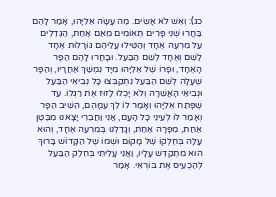כג): וְאֵשׁ לֹא אָשִׂים. מֶה עָשָׂה אֵלִיָּהוּ, אָמַר לָהֶם בַּחֲרוּ שְׁנֵי פָּרִים תְּאוֹמִים מֵאֵם אַחַת, הַגְּדֵלִים עַל מִרְעֶה אֶחָד וְהַטִּילוּ עֲלֵיהֶם גּוֹרָלוֹת אֶחָד לַשֵּׁם וְאֶחָד לְשֵׁם הַבַּעַל. וּבָחֲרוּ לָהֶם הַפָּר הָאֶחָד, וּפָרוֹ שֶׁל אֵלִיָּהוּ מִיָּד נִמְשַׁךְ אַחֲרָיו, וְהַפָּר שֶׁעָלָה לְשֵׁם הַבַּעַל נִתְקַבְּצוּ כָּל נְבִיאֵי הַבַּעַל וּנְבִיאֵי הָאֲשֵׁרָה וְלֹא יָכְלוּ לָזוּז אֶת רַגְלוֹ. עַד שֶׁפָּתַח אֵלִיָּהוּ וְאָמַר לוֹ לֵךְ עִמָּהֶם, הֵשִׁיב הַפָּר וְאָמַר לוֹ לְעֵינֵי כָל הָעָם, אֲנִי וַחֲבֵרִי יָצָאנוּ מִבֶּטֶן אַחַת, מִפָּרָה אַחַת, וְגָדַלְנוּ בְּמִרְעֶה אֶחָד, וְהוּא עָלָה בְּחֶלְקוֹ שֶׁל מָקוֹם וּשְׁמוֹ שֶׁל הַקָּדוֹשׁ בָּרוּךְ הוּא מִתְקַדֵּשׁ עָלָיו, וַאֲנִי עָלִיתִי בְּחֵלֶק הַבַּעַל לְהַכְעִיס אֶת בּוֹרְאִי. אָמַר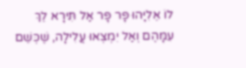לוֹ אֵלִיָּהוּ פָּר פָּר אַל תִּירָא לֵךְ עִמָּהֶם וְאַל יִמְצְאוּ עֲלִילָה, שֶׁכְּשֵׁם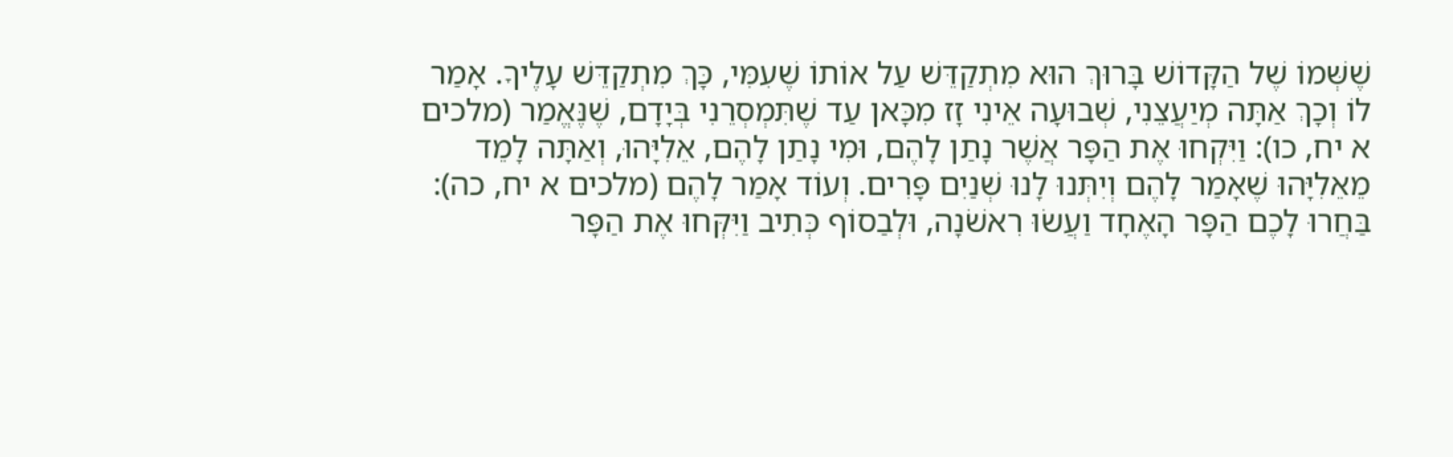שֶׁשְּׁמוֹ שֶׁל הַקָּדוֹשׁ בָּרוּךְ הוּא מִתְקַדֵּשׁ עַל אוֹתוֹ שֶׁעִמִּי, כָּךְ מִתְקַדֵּשׁ עָלֶיךָ. אָמַר לוֹ וְכָךְ אַתָּה מְיַעֲצֵנִי, שְׁבוּעָה אֵינִי זָז מִכָּאן עַד שֶׁתִּמְסְרֵנִי בְּיָדָם, שֶׁנֶּאֱמַר (מלכים א יח, כו): וַיִּקְחוּ אֶת הַפָּר אֲשֶׁר נָתַן לָהֶם, וּמִי נָתַן לָהֶם, אֵלִיָּהוּ, וְאַתָּה לָמֵד מֵאֵלִיָּהוּ שֶׁאָמַר לָהֶם וְיִתְּנוּ לָנוּ שְׁנַיִם פָּרִים. וְעוֹד אָמַר לָהֶם (מלכים א יח, כה): בַּחֲרוּ לָכֶם הַפָּר הָאֶחָד וַעֲשׂוּ רִאשֹׁנָה, וּלְבַסוֹף כְּתִיב וַיִּקְּחוּ אֶת הַפָּר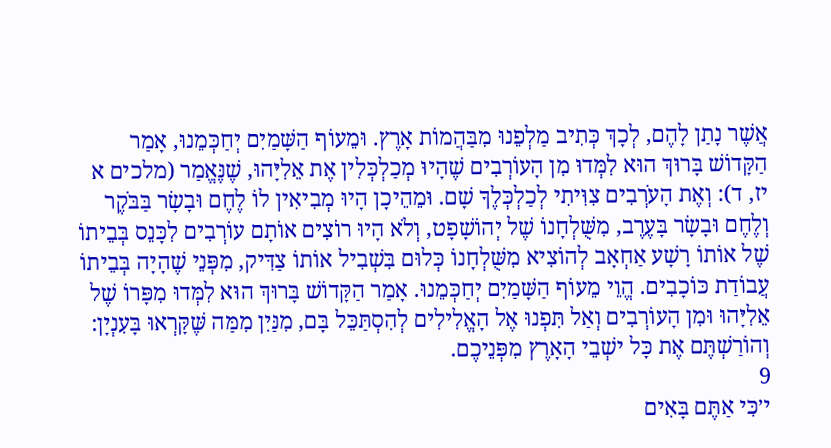אֲשֶׁר נָתַן לָהֶם, לְכָךְ כְּתִיב מַלְפֵנוּ מִבַּהֲמוֹת אָרֶץ. וּמֵעוֹף הַשָּׁמַיִם יְחַכְּמֵנוּ, אָמַר הַקָּדוֹשׁ בָּרוּךְ הוּא לִמְּדוּ מִן הָעוֹרְבִים שֶׁהָיוּ מְכַלְכְּלִין אֶת אֵלִיָּהוּ, שֶׁנֶּאֱמַר (מלכים א יז, ד): וְאֶת הָעֹרְבִים צִוִּיתִי לְכַלְכְּלֶךָ שָׁם. וּמֵהֵיכָן הָיוּ מְבִיאִין לוֹ לֶחֶם וּבָשָׂר בַּבֹּקֶר וְלֶחֶם וּבָשָׂר בָּעֶרֶב, מִשֻּׁלְחָנוֹ שֶׁל יְהוֹשָׁפָט, וְלֹא הָיוּ רוֹצִים אוֹתָם עוֹרְבִים לִכָּנֵס בְּבֵיתוֹ שֶׁל אוֹתוֹ רָשָׁע אַחְאָב לְהוֹצִיא מִשֻּׁלְחָנוֹ כְּלוּם בִּשְׁבִיל אוֹתוֹ צַדִּיק, מִפְּנֵי שֶׁהָיָה בְּבֵיתוֹ עֲבוֹדַת כּוֹכָבִים. הֱוֵי מֵעוֹף הַשָּׁמַיִם יְחַכְּמֵנוּ. אָמַר הַקָּדוֹשׁ בָּרוּךְ הוּא לִמְּדוּ מִפָּרוֹ שֶׁל אֵלִיָּהוּ וּמִן הָעוֹרְבִים וְאַל תִּפְנוּ אֶל הָאֱלִילִים לְהִסְתַּכֵּל בָּם, מִנַּיִן מִמַּה שֶּׁקָּרְאוּ בָּעִנְיָן: וְהוֹרַשְׁתֶּם אֶת כָּל ישְׁבֵי הָאָרֶץ מִפְּנֵיכֶם.
9
י׳כִּי אַתֶּם בָּאִים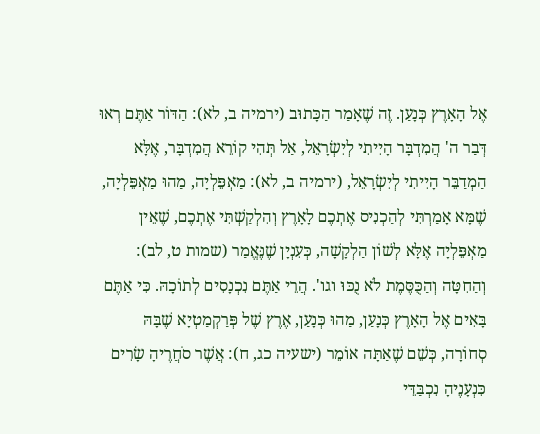אֶל הָאָרֶץ כְּנָעַן. זֶה שֶׁאָמַר הַכָּתוּב (ירמיה ב, לא): הַדּוֹר אַתֶּם רְאוּ דְּבַר ה' הֲמִדְבָּר הָיִיתִי לְיִשְׂרָאֵל, אַל תְּהִי קוֹרֵא הֲמִדְבָּר, אֶלָּא הַמְדַבֵּר הָיִיתִי לְיִשְׂרָאֵל, (ירמיה ב, לא): מַאְפֵּלְיָה, מַהוּ מַאְפֵּלְיָה, שֶׁמָּא אָמַרְתִּי לְהַכְנִיס אֶתְכֶם לָאָרֶץ וְהִלְקַשְׁתִּי אֶתְכֶם, שֶׁאֵין מַאְפֵּלְיָה אֶלָּא לְשׁוֹן הַלְקָשָׁה, כְּעִנְיָן שֶׁנֶּאֱמַר (שמות ט, לב): וְהַחִטָּה וְהַכֻּסֶּמֶת לֹא נֻכּוּ וגו'. הֲרֵי אַתֶּם נִכְנָסִים לְתוֹכָהּ. כִּי אַתֶּם בָּאִים אֶל הָאָרֶץ כְּנָעַן, מַהוּ כְּנָעַן, אֶרֶץ שֶׁל פְּרַקְמַטְיָא שֶׁבָּהּ סְחוֹרָה, כְּשֵׁם שֶׁאַתָּה אוֹמֵר (ישעיה כג, ח): אֲשֶׁר סֹחֲרֶיהָ שָׂרִים כִּנְעָנֶיהָ נִכְבַּדֵּי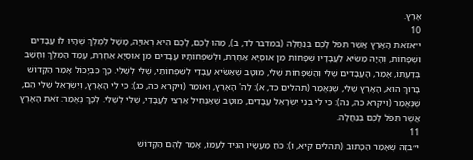אָרֶץ.
10
י״אזֹאת הָאָרֶץ אֲשֶׁר תִּפֹּל לָכֶם בְּנַחֲלָה (במדבר לד, ב), מַהוּ לָכֶם, לָכֶם הִיא רְאוּיָה, מָשָׁל לְמֶלֶךְ שֶׁהָיוּ לוֹ עֲבָדִים וּשְׁפָחוֹת, וְהָיָה מַשִֹּׂיא לַעֲבָדָיו שְׁפָחוֹת מִן אוּסְיָא אַחֶרֶת, וּלְשִׁפְחוֹתָיו עֲבָדִים מִן אוּסְיָא אַחֶרֶת, עָמַד הַמֶּלֶךְ וְחָשַׁב בְּדַעְתּוֹ, אָמַר, הָעֲבָדִים שֶׁלִּי וְהַשְּׁפָחוֹת שֶׁלִּי, מוּטָב שֶׁאַשִֹּׂיא עֲבָדַי לְשִׁפְחוֹתַי, שֶׁלִּי לְשֶׁלִּי. כָּךְ כִּבְיָכוֹל אָמַר הַקָּדוֹשׁ בָּרוּךְ הוּא, הָאָרֶץ שֶׁלִּי, שֶׁנֶּאֱמַר (תהלים כד, א): לַה' הָאָרֶץ, וְאוֹמֵר (ויקרא כה, כג): כִּי לִי הָאָרֶץ, וְיִשְׂרָאֵל שֶׁלִּי הֵם, שֶׁנֶּאֱמַר (ויקרא כה, נה): כִּי לִי בְנֵי יִשְׂרָאֵל עֲבָדִים, מוּטָב שֶׁאַנְחִיל אַרְצִי לַעֲבָדַי, שֶׁלִּי לְשֶׁלִּי. לְכָךְ נֶאֱמַר: זֹאת הָאָרֶץ אֲשֶׁר תִּפֹּל לָכֶם בְּנַחֲלָה.
11
י״בזֶה שֶׁאָמַר הַכָּתוּב (תהלים קיא, ו): כֹּחַ מַעֲשָׂיו הִגִּיד לְעַמּוֹ, אָמַר לָהֶם הַקָּדוֹשׁ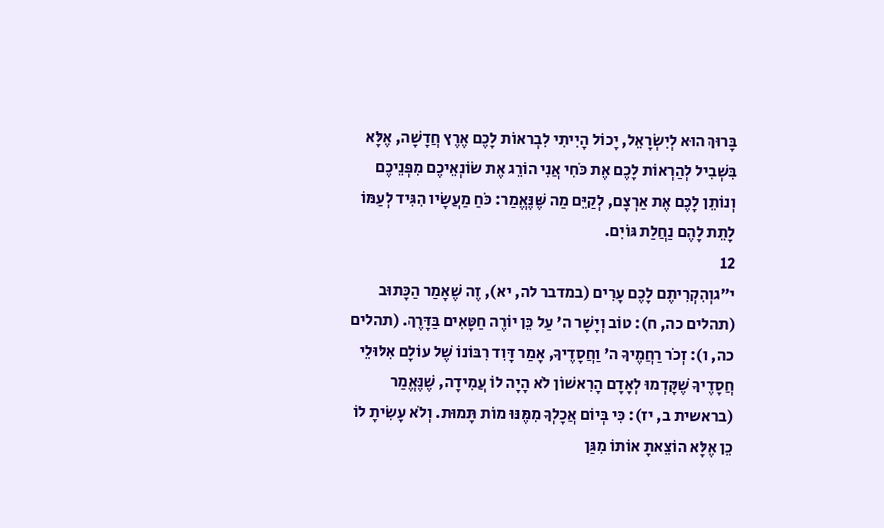בָּרוּךְ הוּא לְיִשְׂרָאֵל, יָכוֹל הָיִיתִי לִבְראוֹת לָכֶם אֶרֶץ חֲדָשָׁה, אֶלָּא בִּשְׁבִיל לְהַרְאוֹת לָכֶם אֶת כֹּחִי אֲנִי הוֹרֵג אֶת שׂוֹנְאֵיכֶם מִפְּנֵיכֶם וְנוֹתֵן לָכֶם אֶת אַרְצָם, לְקַיֵּם מַה שֶּׁנֶּאֱמַר: כֹּחַ מַעֲשָׂיו הִגִּיד לְעַמּוֹ לָתֵת לָהֶם נַחֲלַת גּוֹיִם.
12
י״גוְהִקְרִיתֶם לָכֶם עָרִים (במדבר לה, יא), זֶה שֶׁאָמַר הַכָּתוּב (תהלים כה, ח): טוֹב וְיָשָׁר ה' עַל כֵּן יוֹרֶה חַטָּאִים בַּדָּרֶךְ. (תהלים כה, ו): זְכֹר רַחֲמֶיךָ ה' וַחֲסָדֶיךָ, אָמַר דָּוִד רִבּוֹנוֹ שֶׁל עוֹלָם אִלּוּלֵי חֲסָדֶיךָ שֶׁקָּדְמוּ לְאָדָם הָרִאשׁוֹן לֹא הָיָה לוֹ עֲמִידָה, שֶׁנֶּאֱמַר (בראשית ב, יז): כִּי בְּיוֹם אֲכָלְךָ מִמֶּנּוּ מוֹת תָּמוּת. וְלֹא עָשִׂיתָ לוֹ כֵן אֶלָּא הוֹצֵאתָ אוֹתוֹ מִגַּן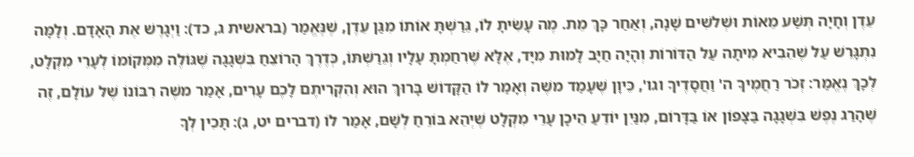עֵדֶן וְחָיָה תְּשַׁע מֵאוֹת וּשְׁלשִׁים שָׁנָה, וְאַחַר כָּךְ מֵת. מֶה עָשִׂיתָ לוֹ, גֵּרַשְׁתָּ אוֹתוֹ מִגַּן עֵדֶן, שֶׁנֶּאֱמַר (בראשית ג, כד): וַיְגָרֶשׁ אֶת הָאָדָם. וְלָמָּה נִתְגָּרֵשׁ עַל שֶׁהֵבִיא מִיתָה עַל הַדּוֹרוֹת וְהָיָה חַיָּב לָמוּת מִיָּד, אֶלָּא שֶׁרִחַמְתָּ עָלָיו וְגֵרַשְׁתּוֹ, כְּדֶרֶךְ הָרוֹצֵחַ בִּשְׁגָגָה שֶׁגּוֹלֶה מִמְּקוֹמוֹ לְעָרֵי מִקְלָט, לְכָךְ נֶאֱמַר: זְכֹר רַחֲמֶיךָ ה' וַחֲסָדֶיךָ וגו', כֵּיוָן שֶׁעָמַד משֶׁה וְאָמַר לוֹ הַקָּדוֹשׁ בָּרוּךְ הוּא וְהִקְרִיתֶם לָכֶם עָרִים, אָמַר משֶׁה רִבּוֹנוֹ שֶׁל עוֹלָם, זֶה שֶׁהָרַג נֶפֶשׁ בִּשְׁגָגָה בַּצָּפוֹן אוֹ בַּדָּרוֹם, מִנַּיִן יוֹדֵעַ הֵיכָן עָרֵי מִקְלָט שֶׁיְהֵא בּוֹרֵחַ לְשָׁם, אָמַר לוֹ (דברים יט, ג): תָּכִין לְךָ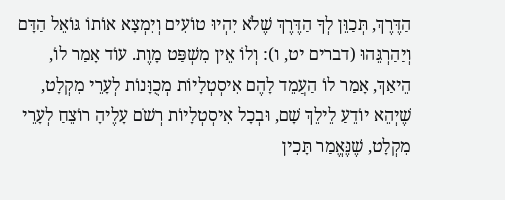הַדֶּרֶךְ, תְּכַוֵּן לְךָ הַדֶּרֶךְ שֶׁלֹא יִהְיוּ טוֹעִים וְיִמְצָא אוֹתוֹ גּוֹאֵל הַדָּם וְיַהַרְגֵּהוּ (דברים יט, ו): וְלוֹ אֵין מִשְׁפַּט מָוֶת. עוֹד אָמַר לוֹ, הֵיאַךְ, אָמַר לוֹ הַעֲמֵד לָהֶם אִיסְטְלָיוֹת מְכֻוָּנוֹת לְעָרֵי מִקְלָט, שֶׁיְהֵא יוֹדֵעַ לֵילֵךְ שָׁם, וּבְכָל אִיסְטְלָיוֹת רְשֹׁם עָלֶיהָ רוֹצֵחַ לְעָרֵי מִקְלָט, שֶׁנֶּאֱמַר תָּכִין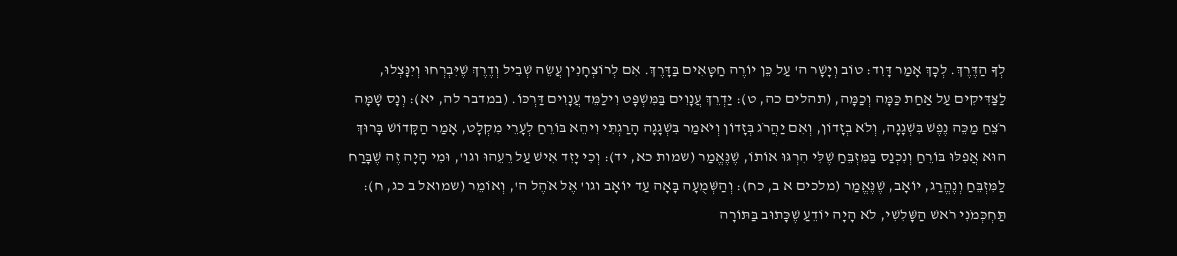לְךָ הַדֶּרֶךְ. לְכָךְ אָמַר דָּוִד: טוֹב וְיָשָׁר ה' עַל כֵּן יוֹרֶה חַטָּאִים בַּדָּרֶךְ. אִם לְרוֹצְחָנִין עֲשֵׂה שְׁבִיל וְדֶרֶךְ שֶׁיִּבְרְחוּ וְיִנָּצְלוּ, לַצַּדִּיקִים עַל אַחַת כַּמָּה וְכַמָּה, (תהלים כה, ט): יַדְרֵךְ עֲנָוִים בַּמִּשְׁפָּט וִילַמֵּד עֲנָוִים דַּרְכּוֹ. (במדבר לה, יא): וְנָס שָׁמָּה רֹצֵחַ מַכֵּה נֶפֶשׁ בִּשְׁגָגָה, וְלֹא בְזָדוֹן, וְאִם יַהֲרֹג בְּזָדוֹן וְיֹאמַר בִּשְׁגָגָה הָרַגְתִּי וִיהֵא בּוֹרֵחַ לְעָרֵי מִקְלָט, אָמַר הַקָּדוֹשׁ בָּרוּךְ הוּא אֲפִלּוּ בּוֹרֵחַ וְנִכְנַס בַּמִּזְבֵּחַ שֶׁלִּי הִרְגּוּ אוֹתוֹ, שֶׁנֶּאֱמַר (שמות כא, יד): וְכִי יָזִד אִישׁ עַל רֵעֵהוּ וגו', וּמִי הָיָה זֶה שֶׁבָּרַח לַמִּזְבֵּחַ וְנֶהֱרַג, יוֹאָב, שֶׁנֶּאֱמַר (מלכים א ב, כח): וְהַשְּׁמֻעָה בָּאָה עַד יוֹאָב וגו' אֶל אֹהֶל ה', וְאוֹמֵר (שמואל ב כג, ח): תַּחְכְּמֹנִי רֹאשׁ הַשָּׁלִשִׁי, לֹא הָיָה יוֹדֵעַ שֶׁכָּתוּב בַּתּוֹרָה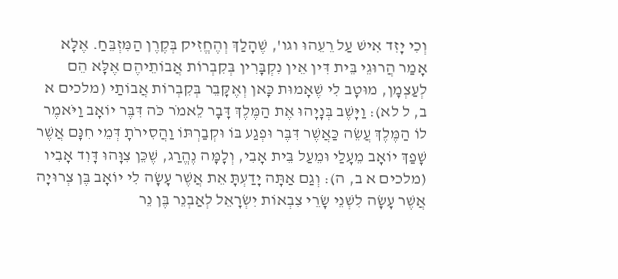וְכִי יָזִד אִישׁ עַל רֵעֵהוּ וגו', שֶׁהָלַךְ וְהֶחֱזִיק בְּקֶרֶן הַמִּזְבֵּחַ. אֶלָּא אָמַר הֲרוּגֵי בֵּית דִּין אֵין נִקְבָּרִין בְּקִבְרוֹת אֲבוֹתֵיהֶם אֶלָּא הֵם לְעַצְמָן, מוּטָב לִי שֶׁאָמוּת כָּאן וְאֶקָּבֵר בְּקִבְרוֹת אֲבוֹתַי (מלכים א ב, ל לא): וַיָּשֶׁב בְּנָיָהוּ אֶת הַמֶּלֶךְ דָּבָר לֵאמֹר כֹּה דִּבֶּר יוֹאָב וַיֹּאמֶר לוֹ הַמֶּלֶךְ עֲשֵׂה כַּאֲשֶׁר דִּבֶּר וּפְגַע בּוֹ וּקְבַרְתּוֹ וַהֲסִירֹתָ דְּמֵי חִנָּם אֲשֶׁר שָׁפַךְ יוֹאָב מֵעָלַי וּמֵעַל בֵּית אָבִי, וְלָמָּה נֶהֱרַג, שֶׁכֵּן צִוָּהוּ דָּוִד אָבִיו (מלכים א ב, ה): וְגַם אַתָּה יָדַעְתָּ אֵת אֲשֶׁר עָשָׂה לִי יוֹאָב בֶּן צְרוּיָה אֲשֶׁר עָשָׂה לִשְׁנֵי שָׂרֵי צִבְאוֹת יִשְׂרָאֵל לְאַבְנֵר בֶּן נֵר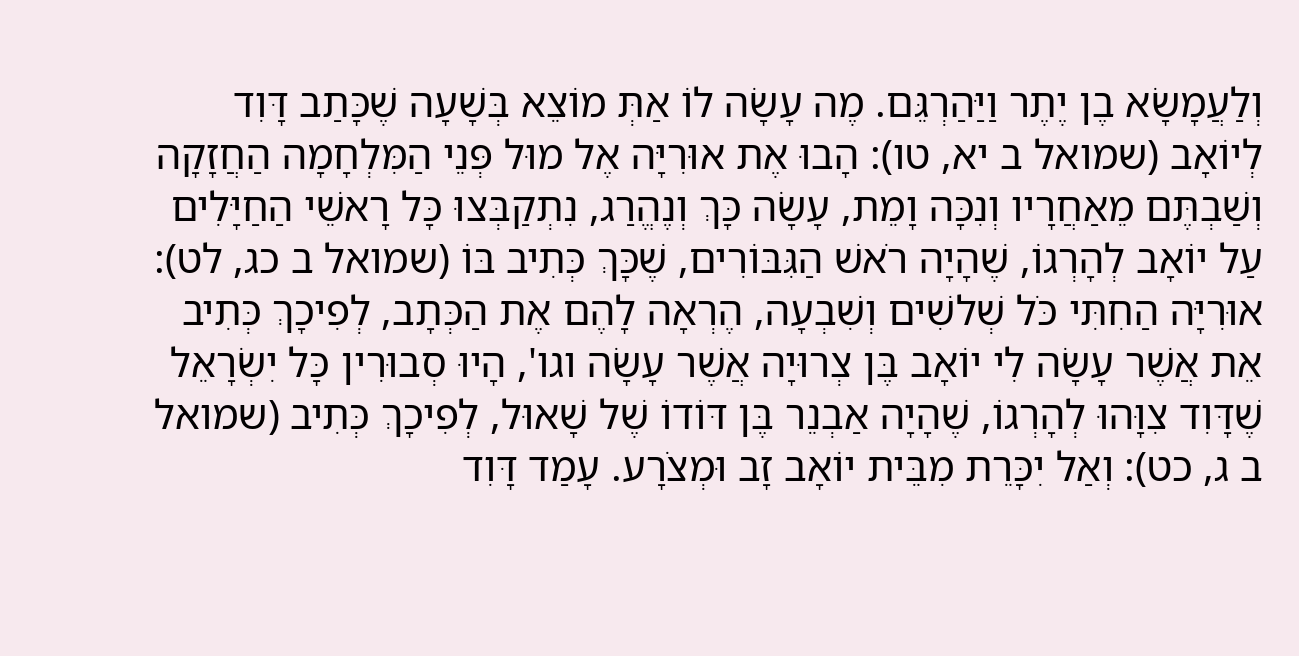וְלַעֲמָשָׂא בֶן יֶתֶר וַיַּהַרְגֵּם. מֶה עָשָׂה לוֹ אַתְּ מוֹצֵא בְּשָׁעָה שֶׁכָּתַב דָּוִד לְיוֹאָב (שמואל ב יא, טו): הָבוּ אֶת אוּרִיָּה אֶל מוּל פְּנֵי הַמִּלְחָמָה הַחֲזָקָה וְשַׁבְתֶּם מֵאַחֲרָיו וְנִכָּה וָמֵת, עָשָׂה כָּךְ וְנֶהֱרַג, נִתְקַבְּצוּ כָּל רָאשֵׁי הַחַיָּלִים עַל יוֹאָב לְהָרְגוֹ, שֶׁהָיָה רֹאשׁ הַגִּבּוֹרִים, שֶׁכָּךְ כְּתִיב בּוֹ (שמואל ב כג, לט): אוּרִיָּה הַחִתִּי כֹּל שְׁלשִׁים וְשִׁבְעָה, הֶרְאָה לָהֶם אֶת הַכְּתָב, לְפִיכָךְ כְּתִיב אֵת אֲשֶׁר עָשָׂה לִי יוֹאָב בֶּן צְרוּיָה אֲשֶׁר עָשָׂה וגו', הָיוּ סְבוּרִין כָּל יִשְׂרָאֵל שֶׁדָּוִד צִוָּהוּ לְהָרְגוֹ, שֶׁהָיָה אַבְנֵר בֶּן דּוֹדוֹ שֶׁל שָׁאוּל, לְפִיכָךְ כְּתִיב (שמואל ב ג, כט): וְאַל יִכָּרֵת מִבֵּית יוֹאָב זָב וּמְצֹרָע. עָמַד דָּוִד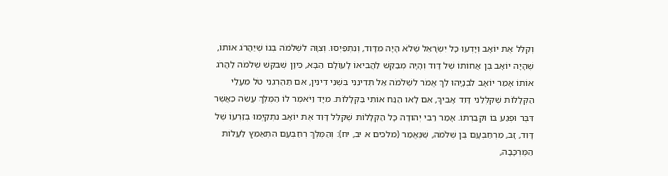וְקִלֵּל אֶת יוֹאָב וְיָדְעוּ כָּל יִשְׂרָאֵל שֶׁלֹא הָיָה מִדָּוִד, וְנִתְפַּיְסוּ. וְצִוָּה לִשְׁלֹמֹה בְּנוֹ שֶׁיַּהֲרֹג אוֹתוֹ, שֶׁהָיָה יוֹאָב בֶּן אֲחוֹתוֹ שֶׁל דָּוִד וְהָיָה מְבַקֵּשׁ לַהֲבִיאוֹ לָעוֹלָם הַבָּא, כֵּיוָן שֶׁבִּקֵּשׁ שְׁלֹמֹה לַהֲרֹג אוֹתוֹ אָמַר יוֹאָב לִבְנָיָהוּ לֵךְ אֱמֹר לִשְׁלֹמֹה אַל תְּדִינֵנִי בִּשְׁנֵי דִינִין, אִם תַּהַרְגֵנִי טֹל מֵעָלַי הַקְּלָלוֹת שֶׁקִּלְּלַנִי דָּוִד אָבִיךָ, אִם לָאו הַנַּח אוֹתִי בַּקְּלָלוֹת. מִיָּד וַיֹּאמֶר לוֹ הַמֶּלֶךְ עֲשֵׂה כַּאֲשֶׁר דִּבֶּר וּפְגַע בּוֹ וּקְבַרְתּוֹ. אָמַר רַבִּי יְהוּדָה כָּל הַקְּלָלוֹת שֶׁקִּלֵּל דָּוִד אֶת יוֹאָב נִתְקַיְּמוּ בְּזַרְעוֹ שֶׁל דָּוִד, זָב, מֵרְחַבְעָם בֶּן שְׁלֹמֹה, שֶׁנֶּאֱמַר (מלכים א יב, יח): וְהַמֶּלֶךְ רְחַבְעָם הִתְאַמֵּץ לַעֲלוֹת הַמֶּרְכָּבָה,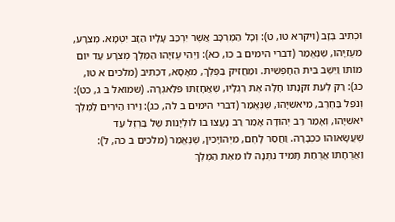וּכְתִיב בְּזָב (ויקרא טו, ט): וְכָל הַמֶּרְכָּב אֲשֶׁר יִרְכַּב עָלָיו הַזָּב יִטְמָא. מְצֹרָע, מֵעֻזִיָּהוּ, שֶׁנֶּאֱמַר (דברי הימים ב כו, כא): וַיְהִי עֻזִּיָּהוּ הַמֶּלֶךְ מְצֹרָע עַד יוֹם מוֹתוֹ וַיֵּשֶׁב בֵּית הַחָפְשִׁית. וּמַחֲזִיק בַּפֶּלֶךְ, מֵאָסָא, דִּכְתִיב (מלכים א טו, כג): רַק לְעֵת זִקְנָתוֹ חָלָה אֶת רַגְלָיו, שֶׁאֲחָזַתּוּ פֹּלַאגְרָה. (שמואל ב ג, כט): וְנֹפֵל בַּחֶרֶב, מִיֹּאשִׁיָּהוּ, שֶׁנֶּאֱמַר (דברי הימים ב לה, כג): וַיֹּרוּ הַיֹּרִים לַמֶּלֶךְ יֹאשִׁיָּהוּ, וְאָמַר רַב יְהוּדָה אָמַר רַב נָעֲצוּ בוֹ לוּלְיָנוֹת שֶׁל בַּרְזֶל עַד שֶׁעֲשָׂאוּהוּ כִּכְבָרָה. וַחֲסַר לָחֶם, מִיְּהוֹיָכִין, שֶׁנֶּאֱמַר (מלכים ב כה, ל): וַאֲרֻחָתוֹ אֲרֻחַת תָּמִיד נִתְּנָה לּוֹ מֵאֵת הַמֶּלֶךְ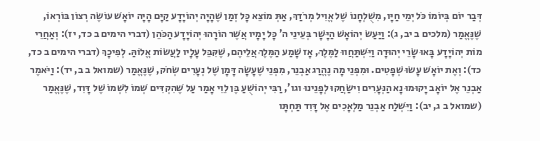דְּבַר יוֹם בְּיוֹמוֹ כֹּל יְמֵי חַיָּו, מִשֻׁלְחָנוֹ שֶׁל אֱוִיל מְרֹדַךְ, אַתְּ מוֹצֵא כָּל זְמַן שֶׁהָיָה יְהוֹיָדָע קַיָּם הָיָה יוֹאָשׁ עוֹשֶׂה רְצוֹן בּוֹרְאוֹ, שֶׁנֶּאֱמַר (מלכים ב יב, ג): וַיַּעַשׂ יְהוֹאָשׁ הַיָּשָׁר בְּעֵינֵי ה' כָּל יָמָיו אֲשֶׁר הוֹרָהוּ יְהוֹיָדָע הַכֹּהֵן (דברי הימים ב כד, יז): וְאַחֲרֵי מוֹת יְהוֹיָדָע בָּאוּ שָׂרֵי יְהוּדָה וַיִּשְׁתַּחֲווּ לַמֶּלֶךְ, אָז שָׁמַע הַמֶּלֶךְ אֲלֵיהֶם, שֶׁקִּבֵּל עָלָיו לַעֲשׂוֹת אֱלוֹהַּ. לְפִיכָךְ (דברי הימים ב כד, כד): וְאֶת יוֹאָשׁ עָשׂוּ שְׁפָטִים. וּמִפְּנֵי מָה נֶהֱרַג אַבְנֵר, מִפְּנֵי שֶׁעָשָׂה דָּמָן שֶׁל נְעָרִים שְׂחֹק, שֶׁנֶּאֱמַר (שמואל ב ב, יד): וַיֹּאמֶר אַבְנֵר אֶל יוֹאָב יָקוּמוּ נָא הַנְּעָרִים וִישַׂחֲקוּ לְפָנֵינוּ וגו', רַבִּי יְהוֹשֻׁעַ בֶּן לֵוִי אָמַר עַל שֶׁהִקְדִּים שְׁמוֹ לִשְׁמוֹ שֶׁל דָּוִד, שֶׁנֶּאֱמַר (שמואל ב ג, יב): וַיִּשְׁלַח אַבְנֵר מַלְאָכִים אֶל דָּוִד תַּחְתָּו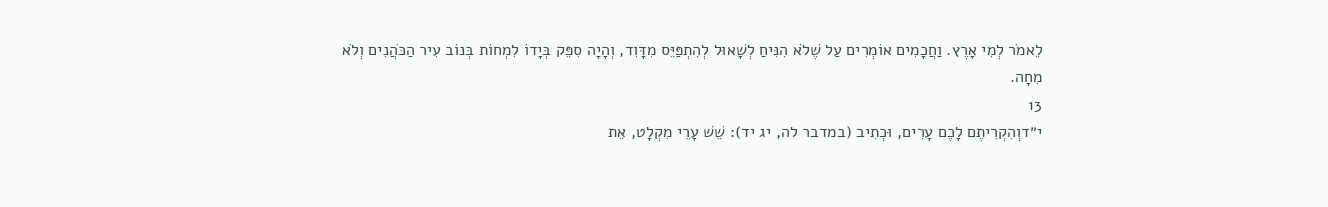לֵאמֹר לְמִי אָרֶץ. וַחֲכָמִים אוֹמְרִים עַל שֶׁלֹא הִנִּיחַ לְשָׁאוּל לְהִתְפַּיֵּס מִדָּוִד, וְהָיָה סִפֵּק בְּיָדוֹ לִמְחוֹת בְּנוֹב עִיר הַכֹּהֲנִים וְלֹא מִחָה.
13
י״דוְהִקְרִיתֶם לָכֶם עָרִים, וּכְתִיב (במדבר לה, יג יד): שֵׁשׁ עָרֵי מִקְלָט, אֵת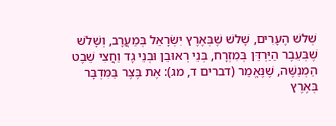שְׁלשׁ הֶעָרִים, שָׁלשׁ שֶׁבְּאֶרֶץ יִשְׂרָאֵל בְּמַעֲרָב, וְשָׁלשׁ שֶׁבְּעֵבֶר הַיַּרְדֵּן בְּמִזְרָח, בְּנֵי רְאוּבֵן וּבְנֵי גָד וַחֲצִי שֵׁבֶט הַמְנַשֶּׁה, שֶׁנֶּאֱמַר (דברים ד, מג): אֶת בֶּצֶר בַּמִּדְבָּר בְּאֶרֶץ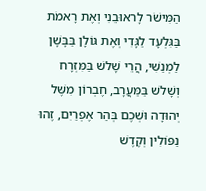הַמִּישֹׁר לָראוּבֵנִי וְאֶת רָאמֹת בַּגִּלְעָד לַגָּדִי וְאֶת גּוֹלָן בַּבָּשָׁן לַמְנַשִּׁי, הֲרֵי שָׁלשׁ בַּמִּזְרָח וְשָׁלשׁ בַּמַּעֲרָב, חֶבְרוֹן מִשֶּׁל יְהוּדָה וּשְׁכֶם בְּהַר אֶפְרַיִם, זֶהוּ נַפּוֹלִין וְקֶדֶשׁ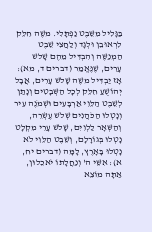בַּגָּלִיל מִשֵּׁבֶט נַפְתָּלִי. משֶׁה חִלֵּק לִרְאוּבֵן וּלְגָד וְלַחֲצִי שֵׁבֶט הַמְנַשֶּׁה וְהִבְדִּיל מֵהֶם שָׁלשׁ עָרִים, שֶׁנֶּאֱמַר (דברים ד, מא): אָז יַבְדִּיל משֶׁה שָׁלשׁ עָרִים, אֲבָל יְהוֹשֻׁעַ חִלֵּק לְכָל הַשְּׁבָטִים וְנָתַן לְשֵׁבֶט הַלֵּוִי אַרְבָּעִים וּשְׁמֹנֶה עִיר וְנָטְלוּ הַכֹּהֲנִים שְׁלשׁ עֶשְׂרֵה, וְהַשְּׁאָר לַלְוִיִם, שָׁלשׁ עָרֵי מִקְלָט נָטְלוּ בְּגוֹרָלָם, וְשֵׁבֶט הַלֵּוִי לֹא נָטְלוּ בָּאָרֶץ, לָמָּה (דברים יח, א): אִשֵּׁי ה' וְנַחֲלָתוֹ יֹאכֵלוּן, אַתָּה מוֹצֵא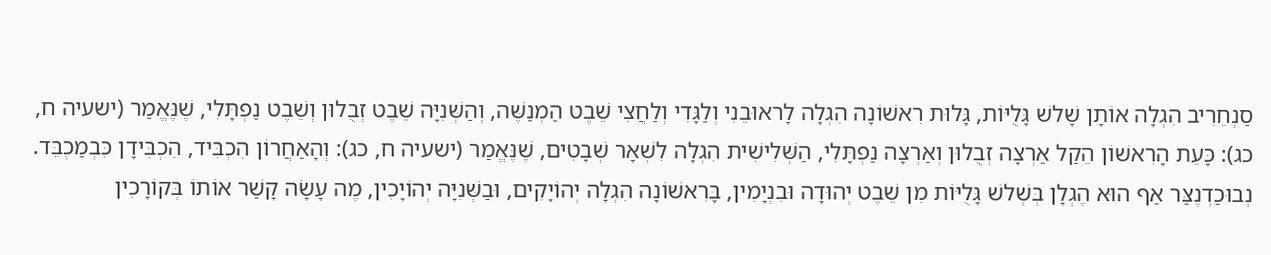סַנְחֵרִיב הִגְלָה אוֹתָן שָׁלשׁ גָּלֻיּוֹת, גָּלוּת רִאשׁוֹנָה הִגְלָה לָראוּבֵנִי וְלַגָּדִי וְלַחֲצִי שֵׁבֶט הַמְנַשֶּׁה, וְהַשְּׁנִיָּה שֵׁבֶט זְבֻלוּן וְשֵׁבֶט נַפְתָּלִי, שֶׁנֶּאֱמַר (ישעיה ח, כג): כָּעֵת הָרִאשׁוֹן הֵקַל אַרְצָה זְבֻלוּן וְאַרְצָה נַפְתָּלִי, הַשְּׁלִישִׁית הִגְלָה לִשְׁאָר שְׁבָטִים, שֶׁנֶּאֱמַר (ישעיה ח, כג): וְהָאַחֲרוֹן הִכְבִּיד, הִכְבִּידָן כִּבְמַכְבֵּד. נְבוּכַדְנֶצַּר אַף הוּא הֶגְלָן בְּשְׁלשׁ גָּלֻיּוֹת מִן שֵׁבֶט יְהוּדָה וּבִנְיָמִין, בָּרִאשׁוֹנָה הִגְלָה יְהוֹיָקִים, וּבַשְּׁנִיָּה יְהוֹיָכִין, מֶה עָשָׂה קָשַׁר אוֹתוֹ בְּקוֹרָכִין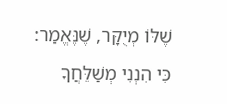שֶׁלּוֹ מְיֻקָּר, שֶׁנֶּאֱמַר: כִּי הִנְנִי מְשַׁלֵּחֲךָ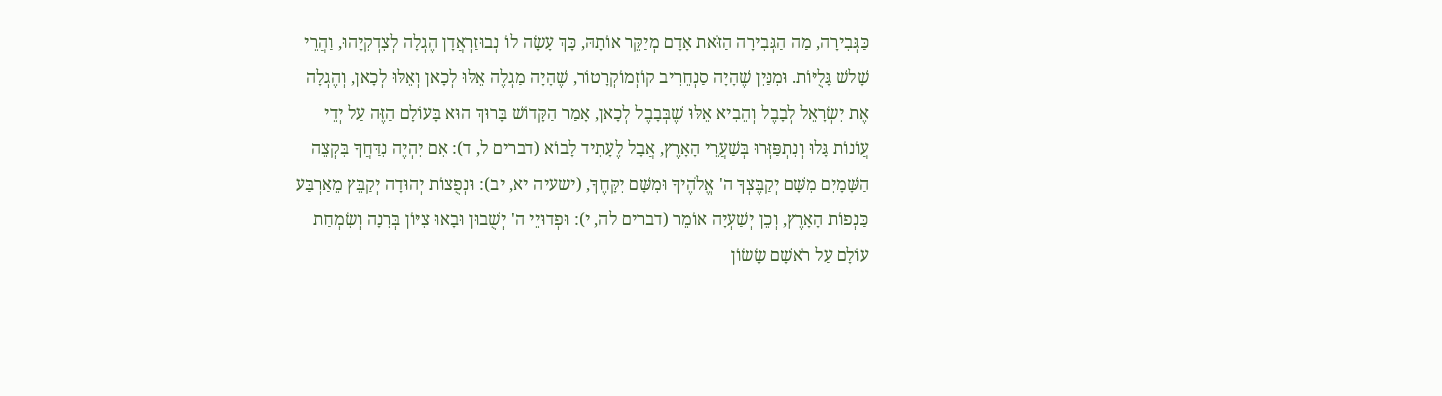כַּגְּבִירָה, מַה הַגְּבִירָה הַזֹּאת אָדָם מְיַקֵּר אוֹתָהּ, כָּךְ עָשָׂה לוֹ נְבוּזַרְאֲדָן הֶגְלָה לְצִדְקִיָהוּ, וַהֲרֵי שָׁלשׁ גָּלֻיּוֹת. וּמִנַּיִן שֶׁהָיָה סַנְחֵרִיב קוֹזְמוֹקְרָטוֹר, שֶׁהָיָה מַגְלֶה אֵלּוּ לְכָאן וְאֵלּוּ לְכָאן, וְהֶגְלָה אֶת יִשְׂרָאֵל לְבָבֶל וְהֵבִיא אֵלּוּ שֶׁבְּבָבֶל לְכָאן, אָמַר הַקָּדוֹשׁ בָּרוּךְ הוּא בָּעוֹלָם הַזֶּה עַל יְדֵי עֲוֹנוֹת גָּלוּ וְנִתְפַּזְּרוּ בְּשַׁעֲרֵי הָאָרֶץ, אֲבָל לֶעָתִיד לָבוֹא (דברים ל, ד): אִם יִהְיֶה נִדַּחֲךָ בִּקְצֵה הַשָּׁמָיִם מִשָּׁם יְקַבֶּצְךָ ה' אֱלֹהֶיךָ וּמִשָּׁם יִקָּחֶךָ, (ישעיה יא, יב): וּנְפֻצוֹת יְהוּדָה יְקַבֵּץ מֵאַרְבַּע כַּנְפוֹת הָאָרֶץ, וְכֵן יְשַׁעְיָה אוֹמֵר (דברים לה, י): וּפְדוּיֵי ה' יְשֻׁבוּן וּבָאוּ צִיּוֹן בְּרִנָה וְשִׂמְחַת עוֹלָם עַל רֹאשָׁם שָׂשׂוֹן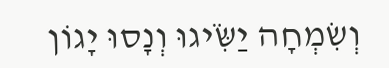וְשִׂמְחָה יַשִֹּׂיגוּ וְנָסוּ יָגוֹן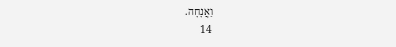וַאֲנָחָה.
14